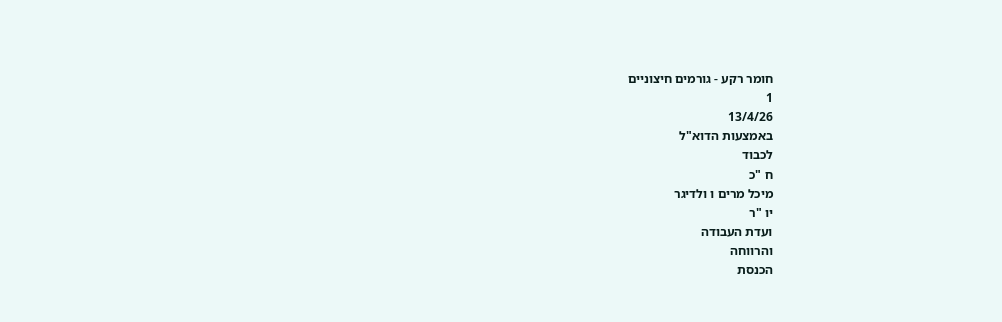חומר רקע - גורמים חיצוניים
1
13/4/26
באמצעות הדוא"ל
לכבוד
ח "כ
מיכל מרים ו ולדיגר
יו "ר
ועדת העבודה
והרווחה
הכנסת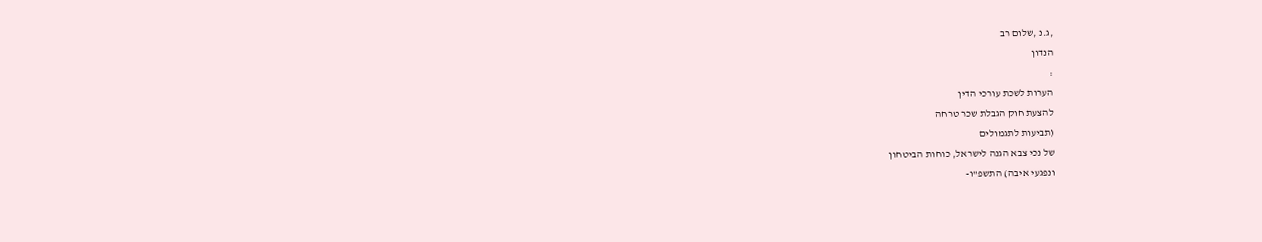,ג.נ ,שלום רב
הנדון
:
הערות לשכת עורכי הדין
להצעת חוק הגבלת שכר טרחה
(תביעות לתגמולים
של נכי צבא הגנה לישראל, כוחות הביטחון
ונפגעי איבה) התשפ"ו-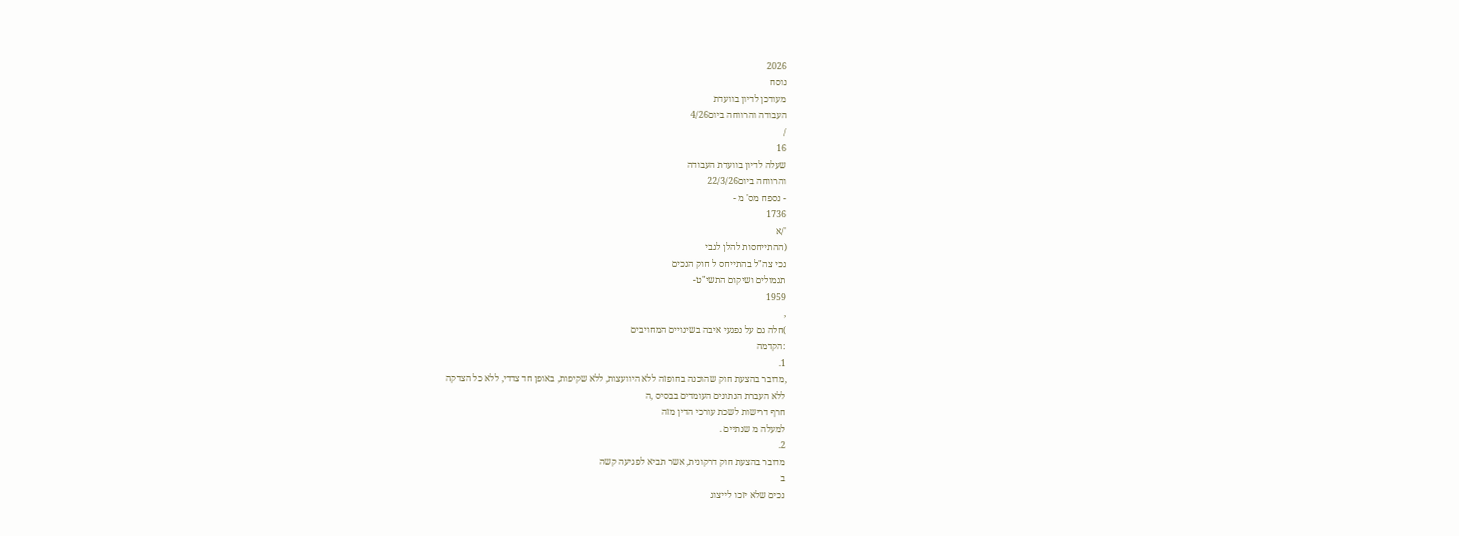2026
נוסח
מעודכן לדיון בוועדת
העבודה והרווחה ביום4/26
/
16
שעלה לדיון בוועדת העבודה
והרווחה ביום22/3/26
- נספח מס' מ -
1736
'/א
(ההתייחסות להלן לגבי
נכי צה"ל בהתייחס ל חוק הנכים
תגמולים ושיקום התשי"ט-
1959
,
)חלה גם על נפגעי איבה בשינויים המחויבים
:הקדמה
1.
,מדובר בהצעת חוק שהוכנה בחופזה ללא היוועצות, ללא שקיפות, באופן חד צדדי, ללא כל הצדקה
ללא העברת הנתונים העומדים בבסיס ,ה
חרף דרישות לשכת עורכי הדין מזה
למעלה מ שנתיים .
2.
מדובר בהצעת חוק דרקונית, אשר תביא לפגיעה קשה
ב
נכים שלא יזכו לייצוג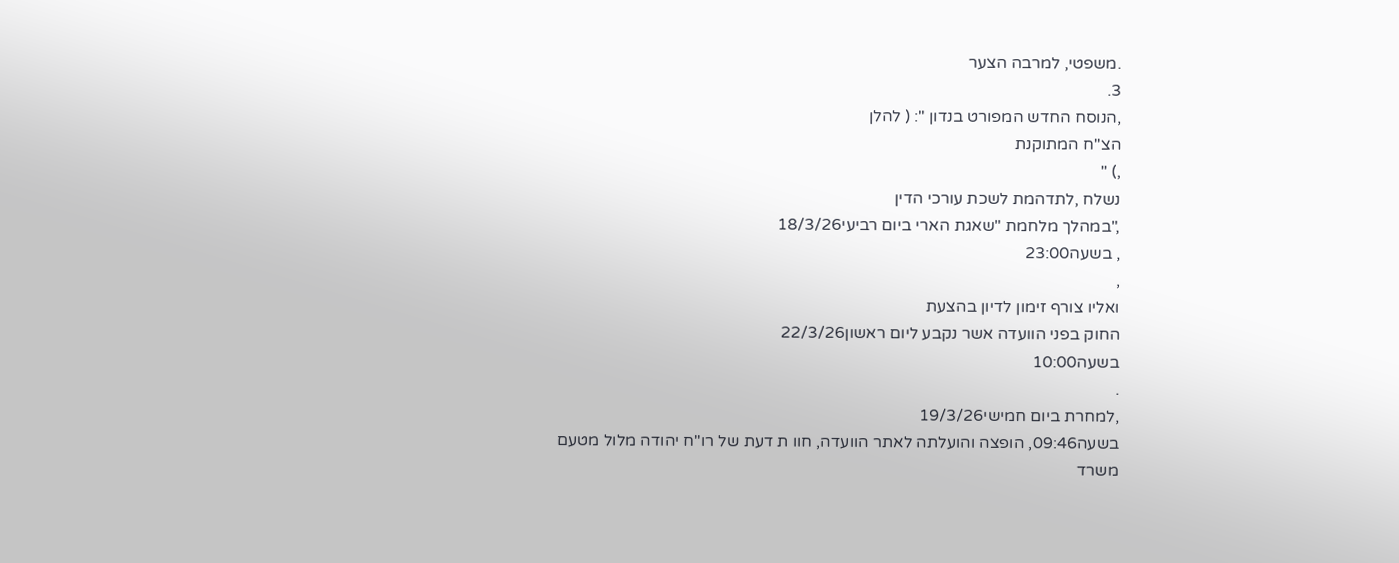.משפטי, למרבה הצער
3.
,הנוסח החדש המפורט בנדון ": ( להלן
הצ"ח המתוקנת
,) "
נשלח ,לתדהמת לשכת עורכי הדין
,"במהלך מלחמת "שאגת הארי ביום רביעי18/3/26
, בשעה23:00
,
ואליו צורף זימון לדיון בהצעת
החוק בפני הוועדה אשר נקבע ליום ראשון22/3/26
בשעה10:00
.
,למחרת ביום חמישי19/3/26
בשעה09:46, הופצה והועלתה לאתר הוועדה, חוו ת דעת של רו"ח יהודה מלול מטעם משרד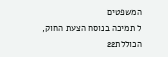המשפטים
ל תמיכה בנוסח הצעת החוק, הכוללת22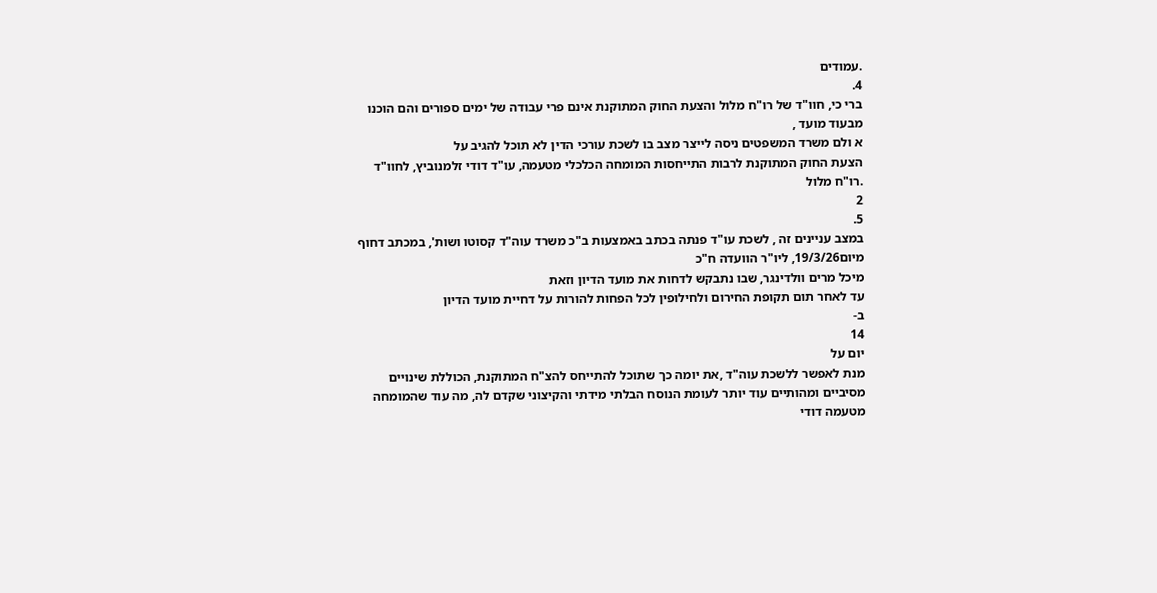.עמודים
4.
ברי כי, חוו"ד של רו"ח מלול והצעת החוק המתוקנת אינם פרי עבודה של ימים ספורים והם הוכנו
מבעוד מועד ,
א ולם משרד המשפטים ניסה לייצר מצב בו לשכת עורכי הדין לא תוכל להגיב על
הצעת החוק המתוקנת לרבות התייחסות המומחה הכלכלי מטעמה, עו"ד דודי זלמנוביץ, לחוו"ד
.רו"ח מלול
2
5.
במצב עניינים זה , לשכת עו"ד פנתה בכתב באמצעות ב"כ משרד עוה"ד קסוטו ושות', במכתב דחוף
מיום19/3/26, ליו"ר הוועדה ח"כ
מיכל מרים וולדינגר, שבו נתבקש לדחות את מועד הדיון וזאת
עד לאחר תום תקופת החירום ולחילופין לכל הפחות להורות על דחיית מועד הדיון
ב-
14
יום על
מנת לאפשר ללשכת עוה"ד ,את יומה כך שתוכל להתייחס להצ"ח המתוקנת, הכוללת שינויים
מסיביים ומהותיים עוד יותר לעומת הנוסח הבלתי מידתי והקיצוני שקדם לה, מה עוד שהמומחה
מטעמה דודי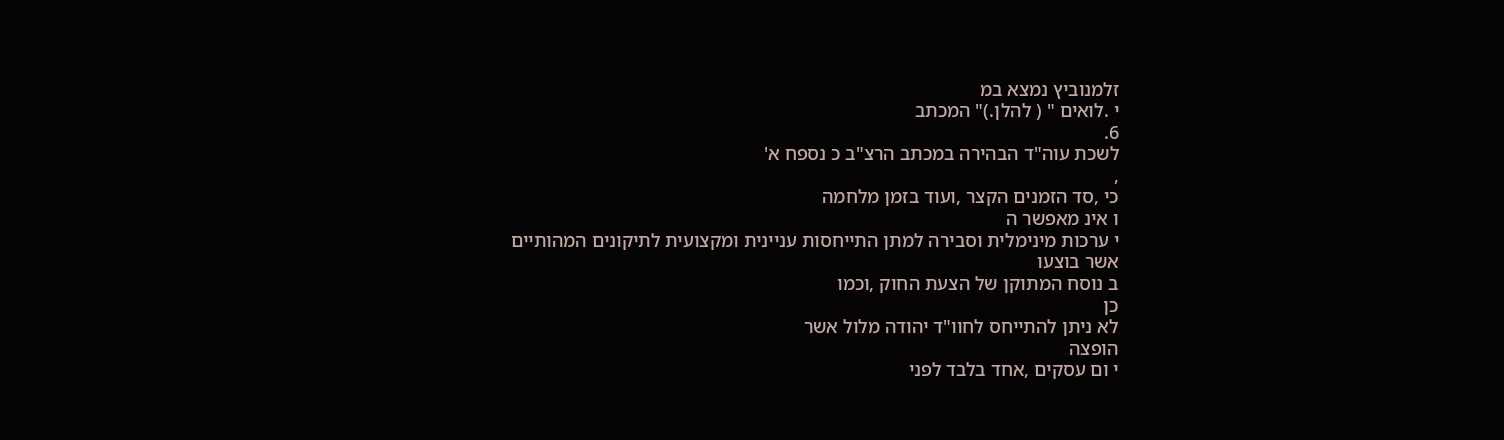זלמנוביץ נמצא במ
י .לואים " ( להלן.)" המכתב
6.
לשכת עוה"ד הבהירה במכתב הרצ"ב כ נספח א'
,
כי ,סד הזמנים הקצר ,ועוד בזמן מלחמה
ו אינ מאפשר ה
י ערכות מינימלית וסבירה למתן התייחסות עניינית ומקצועית לתיקונים המהותיים
אשר בוצעו
ב נוסח המתוקן של הצעת החוק ,וכמו
כן
לא ניתן להתייחס לחוו"ד יהודה מלול אשר
הופצה
י ום עסקים ,אחד בלבד לפני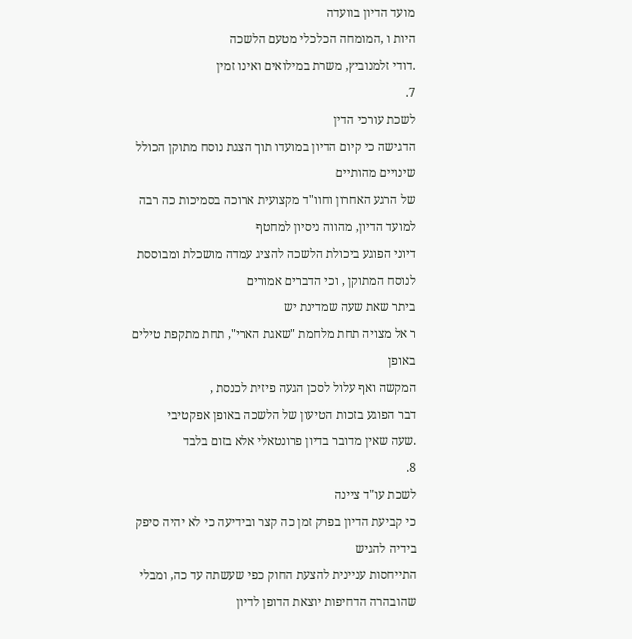מועד הדיון בוועדה
היות ו ,המומחה הכלכלי מטעם הלשכה
.דודי זלמנוביץ, משרת במילואים ואינו זמין
7.
לשכת עורכי הדין
הדגישה כי קיום הדיון במועדו תוך הצגת נוסח מתוקן הכולל שינויים מהותיים
של הרגע האחרון וחוו"ד מקצועית ארוכה בסמיכות כה רבה למועד הדיון, מהווה ניסיון למחטף
דיוני הפוגע ביכולת הלשכה להציג עמדה מושכלת ומבוססת לנוסח המתוקן , וכי הדברים אמורים
ביתר שאת שעה שמדינת יש
ר אל מצויה תחת מלחמת "שאגת הארי", תחת מתקפת טילים באופן
המקשה ואף עלול לסכן הגעה פיזית לכנסת ,
דבר הפוגע בזכות הטיעון של הלשכה באופן אפקטיבי
.שעה שאין מדובר בדיון פרונטאלי אלא בזום בלבד
8.
לשכת עו"ד ציינה
כי קביעת הדיון בפרק זמן כה קצר ובידיעה כי לא יהיה סיפק בידיה להגיש
התייחסות עניינית להצעת החוק כפי שעשתה עד כה, ומבלי שהובהרה הדחיפות יוצאת הדופן לדיון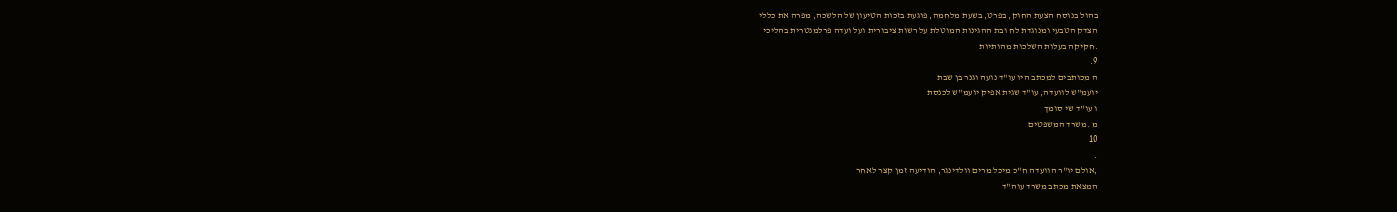בהול בנוסח הצעת החוק, בפרט, בשעת מלחמה, פוגעת בזכות הטיעון של הלשכה, מפרה את כללי
הצדק הטבעי ומנוגדת לח ובת ההגינות המוטלת על רשות ציבורית ועל ועדה פרלמנטרית בהליכי
.חקיקה בעלות השלכות מהותיות
9.
ה מכותבים למכתב היו עו"ד נועה וגנר בן שבת
יועמ"ש לוועדה, עו"ד שגית אפיק יועמ"ש לכנסת
ו עו"ד שי סומך
מ .משרד המשפטים
10
.
,אולם יו"ר הוועדה ח"כ מיכל מרים וולדינגר, הודיעה זמן קצר לאחר
המצאת מכתב משרד עוה"ד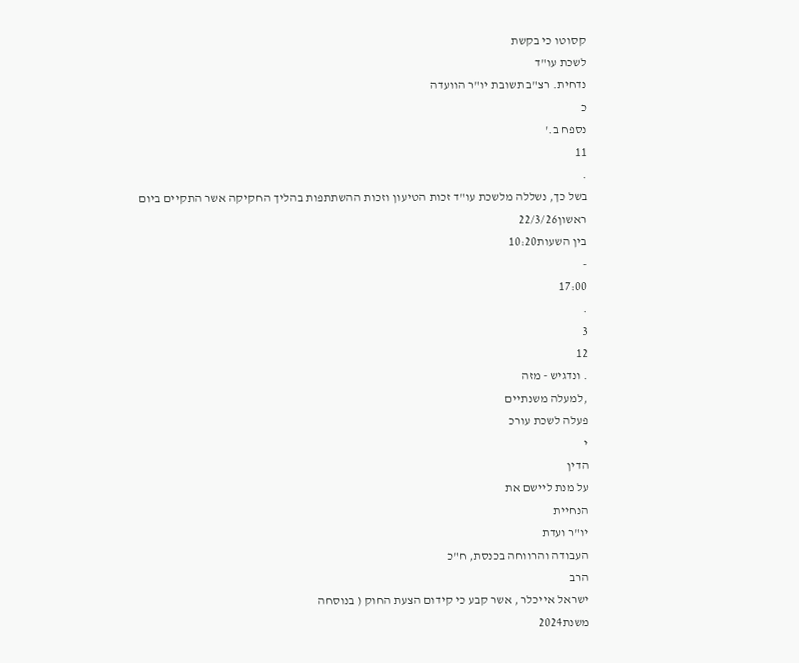קסוטו כי בקשת
לשכת עו"ד
נדחית. רצ"ב תשובת יו"ר הוועדה
כ
נספח ב.'
11
.
בשל כך, נשללה מלשכת עו"ד זכות הטיעון וזכות ההשתתפות בהליך החקיקה אשר התקיים ביום
ראשון22/3/26
בין השעות10:20
-
17:00
.
3
12
. ונדגיש - מזה
,למעלה משנתיים
פעלה לשכת עורכ
י
הדין
על מנת ליישם את
הנחיית
יו"ר ועדת
העבודה והרווחה בכנסת, ח"כ
הרב
ישראל אייכלר , אשר קבע כי קידום הצעת החוק ( בנוסחה
משנת2024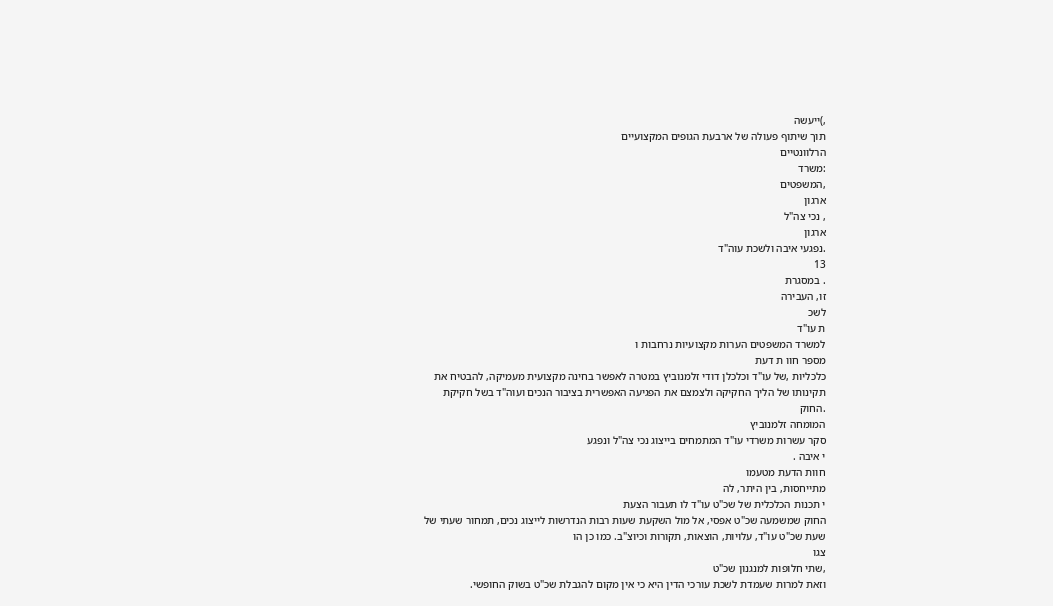,)ייעשה
תוך שיתוף פעולה של ארבעת הגופים המקצועיים
הרלוונטיים
:משרד
,המשפטים
ארגון
, נכי צה"ל
ארגון
.נפגעי איבה ולשכת עוה"ד
13
. במסגרת
זו, העבירה
לשכ
ת עו"ד
למשרד המשפטים הערות מקצועיות נרחבות ו
מספר חוו ת דעת
כלכליות ,של עו"ד וכלכלן דודי זלמנוביץ במטרה לאפשר בחינה מקצועית מעמיקה, להבטיח את
תקינותו של הליך החקיקה ולצמצם את הפגיעה האפשרית בציבור הנכים ועוה"ד בשל חקיקת
.החוק
המומחה זלמנוביץ
סקר עשרות משרדי עו"ד המתמחים בייצוג נכי צה"ל ונפגע
י איבה .
חוות הדעת מטעמו
מתייחסות, בין היתר, לה
י תכנות הכלכלית של שכ"ט עו"ד לו תעבור הצעת
החוק שמשמעה שכ"ט אפסי, אל מול השקעת שעות רבות הנדרשות לייצוג נכים, תמחור שעתי של
שעת שכ"ט עו"ד, עלויות, הוצאות, תקורות וכיוצ"ב. כמו כן הו
צגו
,שתי חלופות למנגנון שכ"ט
וזאת למרות שעמדת לשכת עורכי הדין היא כי אין מקום להגבלת שכ"ט בשוק החופשי.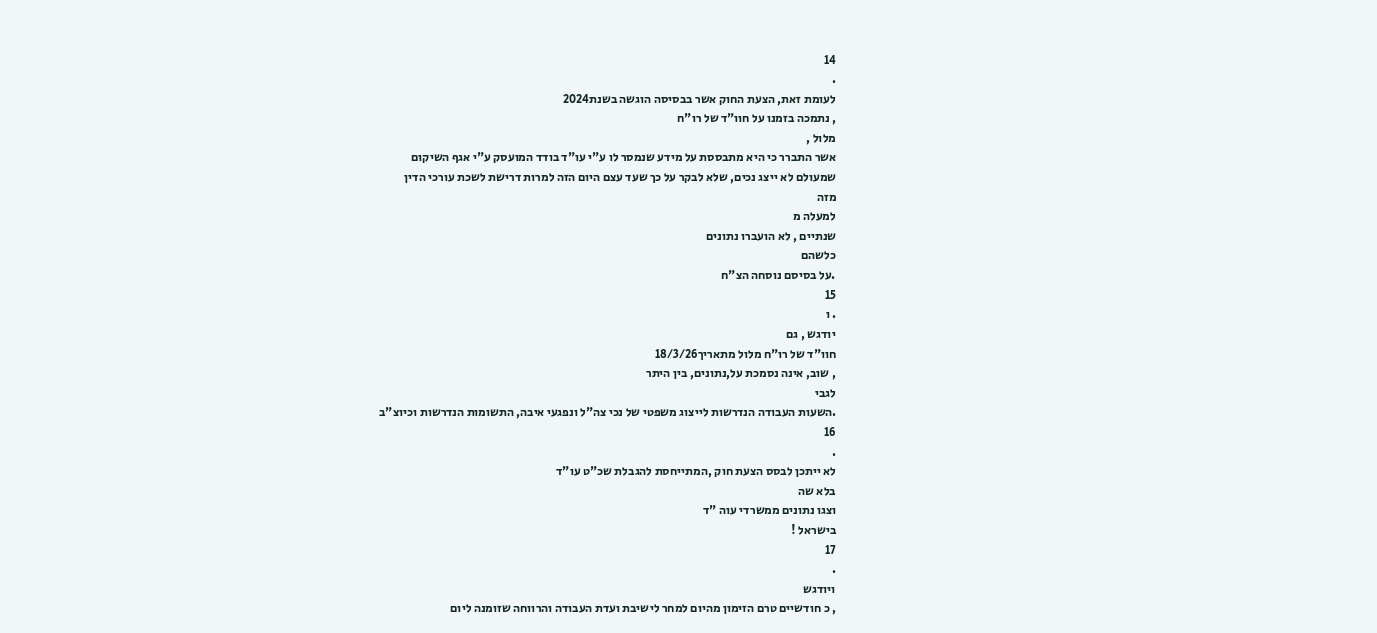14
.
לעומת זאת, הצעת החוק אשר בבסיסה הוגשה בשנת2024
, נתמכה בזמנו על חוו"ד של רו"ח
מלול ,
אשר התברר כי היא מתבססת על מידע שנמסר לו ע"י עו"ד בודד המועסק ע"י אגף השיקום
שמעולם לא ייצג נכים, שלא לבקר על כך שעד עצם היום הזה למרות דרישת לשכת עורכי הדין
מזה
למעלה מ
שנתיים , לא הועברו נתונים
כלשהם
.על בסיסם נוסחה הצ"ח
15
. ו
יודגש , גם
חוו"ד של רו"ח מלול מתאריך18/3/26
, שוב, אינה נסמכת על,נתונים, בין היתר
לגבי
.השעות העבודה הנדרשות לייצוג משפטי של נכי צה"ל ונפגעי איבה, התשומות הנדרשות וכיוצ"ב
16
.
לא ייתכן לבסס הצעת חוק ,המתייחסת להגבלת שכ"ט עו"ד
בלא שה
וצגו נתונים ממשרדי עוה "ד
בישראל !
17
.
ויודגש
, כ חודשיים טרם הזימון מהיום למחר לישיבת ועדת העבודה והרווחה שזומנה ליום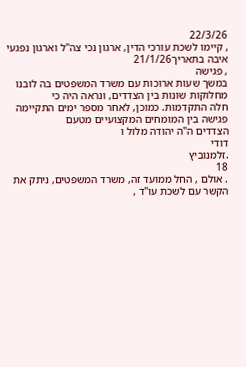22/3/26
, קיימו לשכת עורכי הדין, ארגון נכי צה"ל וארגון נפגעי איבה בתאריך21/1/26
, פגישה
במשך שעות ארוכות עם משרד המשפטים בה לובנו מחלוקות שונות בין הצדדים, ונראה היה כי
חלה התקדמות. כמוכן, לאחר מספר ימים התקיימה פגישה בין המומחים המקצועיים מטעם
הצדדים ה"ה יהודה מלול ו
דודי
.זלמנוביץ
18
. אולם , החל ממועד זה, משרד המשפטים, ניתק את הקשר עם לשכת עו"ד ,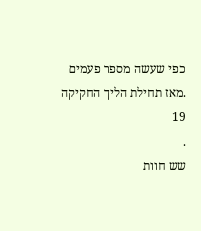כפי שעשה מספר פעמים
.מאז תחילת הליך החקיקה
19
.
שש חוות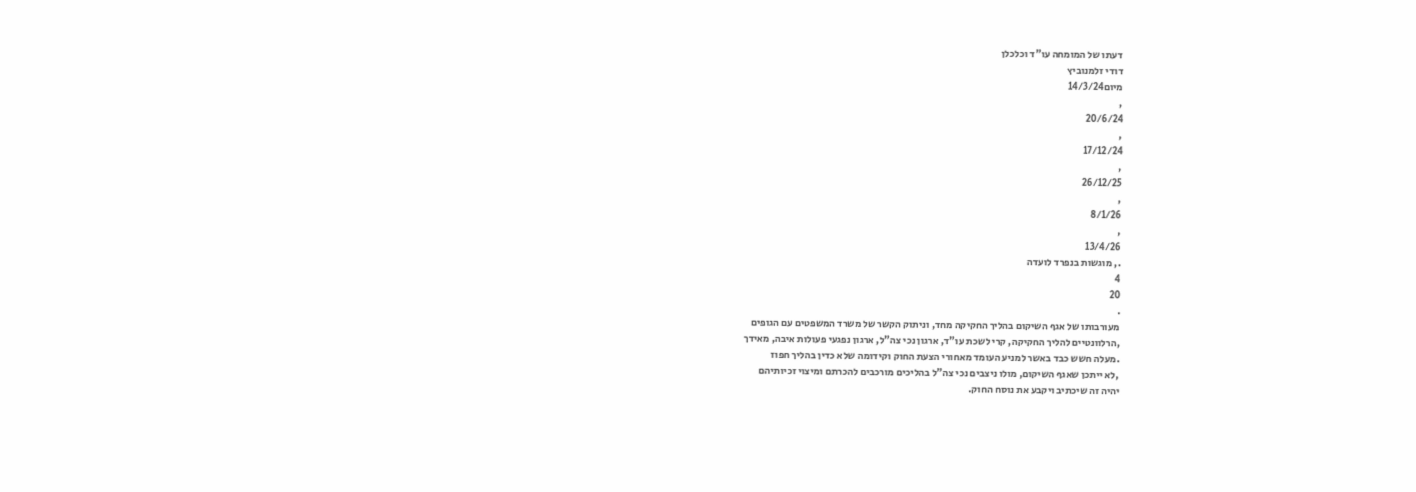דעתו של המומחה עו"ד וכלכלן
דודי זלמנוביץ
מיום14/3/24
,
20/6/24
,
17/12/24
,
26/12/25
,
8/1/26
,
13/4/26
., מוגשות בנפרד לועדה
4
20
.
מעורבותו של אגף השיקום בהליך החקיקה מחד, וניתוק הקשר של משרד המשפטים עם הגופים
,הרלוונטיים להליך החקיקה, קרי לשכת עו"ד, ארגון נכי צה"ל, ארגון נפגעי פעולות איבה, מאידך
.מעלה חשש כבד באשר למניע העומד מאחורי הצעת החוק וקידומה שלא כדין בהליך חפוז
,לא ייתכן שאגף השיקום, מולו ניצבים נכי צה"ל בהליכים מורכבים להכרתם ומיצוי זכיותיהם
יהיה זה שיכתיב ויקבע את נוסח החוק.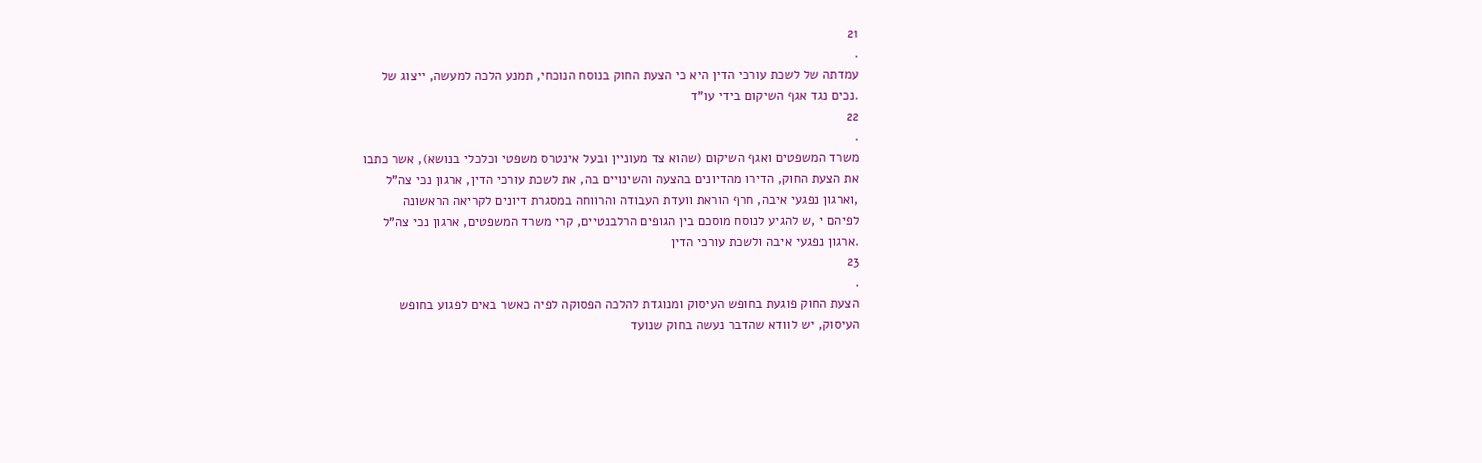21
.
עמדתה של לשכת עורכי הדין היא כי הצעת החוק בנוסח הנוכחי, תמנע הלכה למעשה, ייצוג של
.נכים נגד אגף השיקום בידי עו"ד
22
.
משרד המשפטים ואגף השיקום (שהוא צד מעוניין ובעל אינטרס משפטי וכלכלי בנושא), אשר כתבו
את הצעת החוק, הדירו מהדיונים בהצעה והשינויים בה, את לשכת עורכי הדין, ארגון נכי צה"ל
,וארגון נפגעי איבה, חרף הוראת וועדת העבודה והרווחה במסגרת דיונים לקריאה הראשונה
לפיהם י ,ש להגיע לנוסח מוסכם בין הגופים הרלבנטיים, קרי משרד המשפטים, ארגון נכי צה"ל
.ארגון נפגעי איבה ולשכת עורכי הדין
23
.
הצעת החוק פוגעת בחופש העיסוק ומנוגדת להלכה הפסוקה לפיה כאשר באים לפגוע בחופש
העיסוק, יש לוודא שהדבר נעשה בחוק שנועד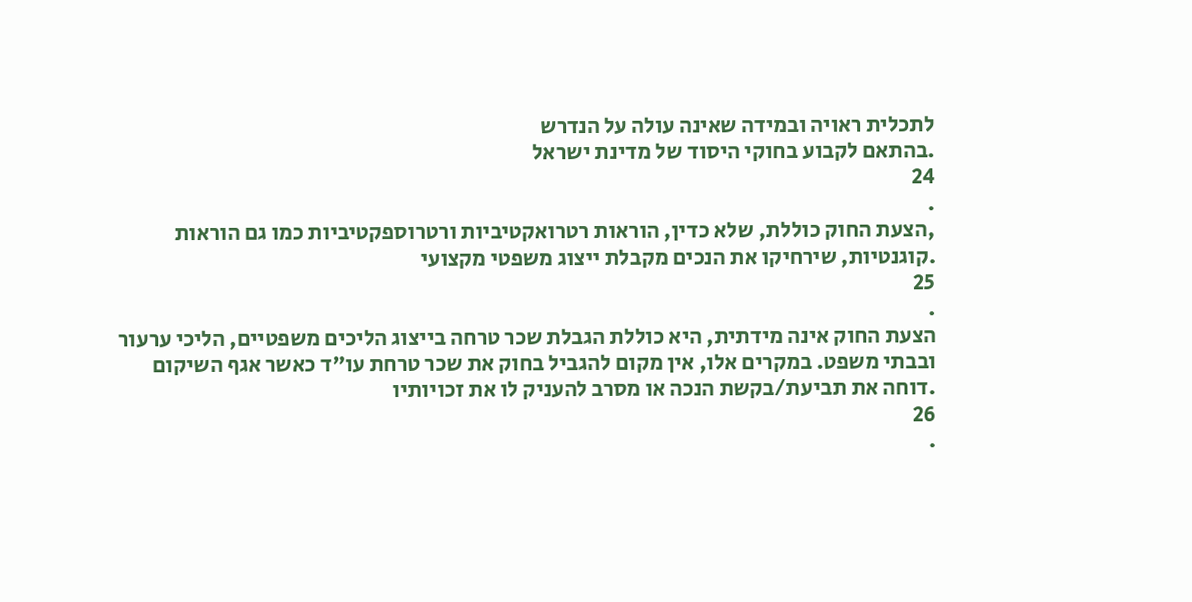לתכלית ראויה ובמידה שאינה עולה על הנדרש
.בהתאם לקבוע בחוקי היסוד של מדינת ישראל
24
.
,הצעת החוק כוללת, שלא כדין, הוראות רטרואקטיביות ורטרוספקטיביות כמו גם הוראות
.קוגנטיות, שירחיקו את הנכים מקבלת ייצוג משפטי מקצועי
25
.
הצעת החוק אינה מידתית, היא כוללת הגבלת שכר טרחה בייצוג הליכים משפטיים, הליכי ערעור
ובבתי משפט. במקרים אלו, אין מקום להגביל בחוק את שכר טרחת עו"ד כאשר אגף השיקום
.דוחה את תביעת/בקשת הנכה או מסרב להעניק לו את זכויותיו
26
.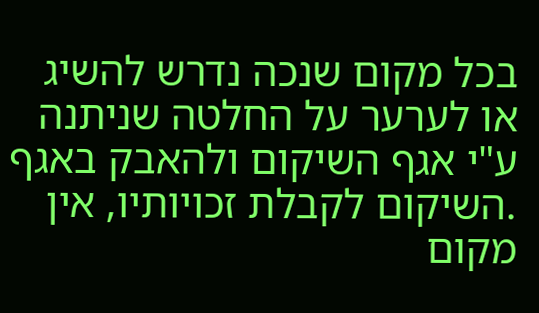בכל מקום שנכה נדרש להשיג או לערער על החלטה שניתנה ע"י אגף השיקום ולהאבק באגף
.השיקום לקבלת זכויותיו, אין מקום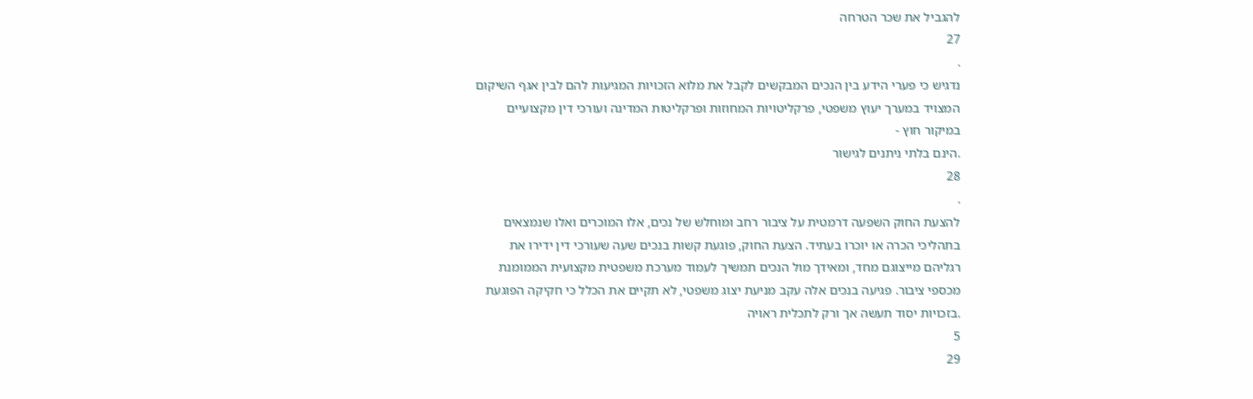להגביל את שכר הטרחה
27
.
נדגיש כי פערי הידע בין הנכים המבקשים לקבל את מלוא הזכויות המגיעות להם לבין אגף השיקום
המצויד במערך יעוץ משפטי, פרקליטויות המחוזות ופרקליטות המדינה ועורכי דין מקצועיים
במיקור חוץ -
.הינם בלתי ניתנים לגישור
28
.
להצעת החוק השפעה דרמטית על ציבור רחב ומוחלש של נכים, אלו המוכרים ואלו שנמצאים
בתהליכי הכרה או יוכרו בעתיד. הצעת החוק, פוגעת קשות בנכים שעה שעורכי דין ידירו את
רגליהם מייצוגם מחד, ומאידך מול הנכים תמשיך לעמוד מערכת משפטית מקצועית הממומנת
מכספי ציבור. פגיעה בנכים אלה עקב מניעת יצוג משפטי, לא תקיים את הכלל כי חקיקה הפוגעת
.בזכויות יסוד תעשה אך ורק לתכלית ראויה
5
29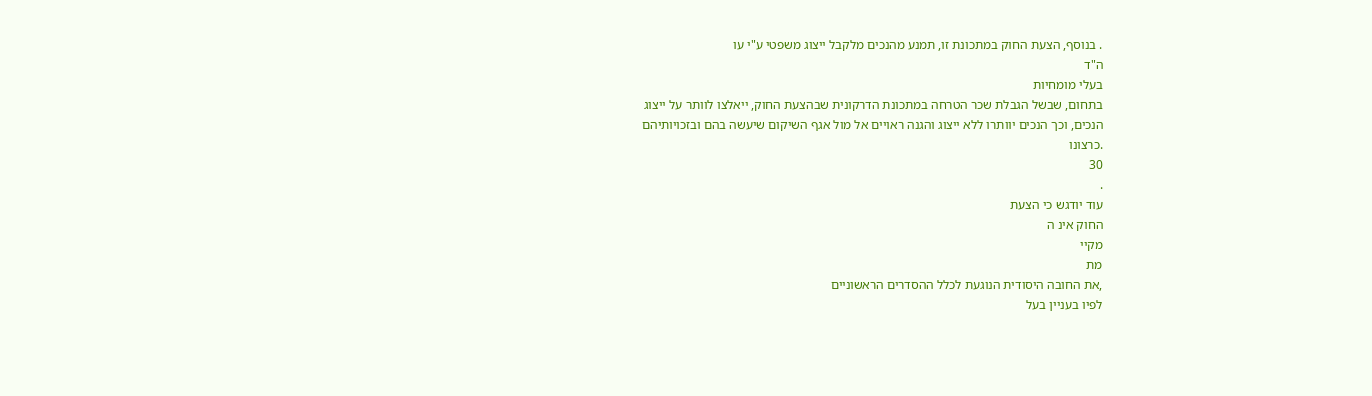. בנוסף, הצעת החוק במתכונת זו, תמנע מהנכים מלקבל ייצוג משפטי ע"י עו
ה"ד
בעלי מומחיות
בתחום, שבשל הגבלת שכר הטרחה במתכונת הדרקונית שבהצעת החוק, ייאלצו לוותר על ייצוג
הנכים, וכך הנכים יוותרו ללא ייצוג והגנה ראויים אל מול אגף השיקום שיעשה בהם ובזכויותיהם
.כרצונו
30
.
עוד יודגש כי הצעת
החוק אינ ה
מקיי
מת
,את החובה היסודית הנוגעת לכלל ההסדרים הראשוניים
לפיו בעניין בעל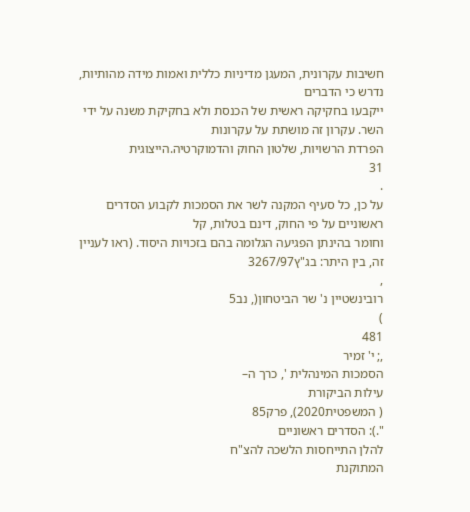חשיבות עקרונית, המעגן מדיניות כללית ואמות מידה מהותיות, נדרש כי הדברים
ייקבעו בחקיקה ראשית של הכנסת ולא בחקיקת משנה על ידי השר. עקרון זה מושתת על עקרונות
הפרדת הרשויות, שלטון החוק והדמוקרטיה.הייצוגית
31
.
על כן, כל סעיף המקנה לשר את הסמכות לקבוע הסדרים ראשוניים על פי החוק, דינם בטלות, קל
וחומר בהינתן הפגיעה הגלומה בהם בזכויות היסוד. (ראו לעניין זה, בין היתר: בג"ץ3267/97
,
רובינשטיין נ' שר הביטחון(, נב5
)
481
,; י' זמיר
הסמכות המינהלית ', כרך ה–
עילות הביקורת
( המשפטית2020), פרק85
".): הסדרים ראשוניים
להלן התייחסות הלשכה להצ"ח
המתוקנת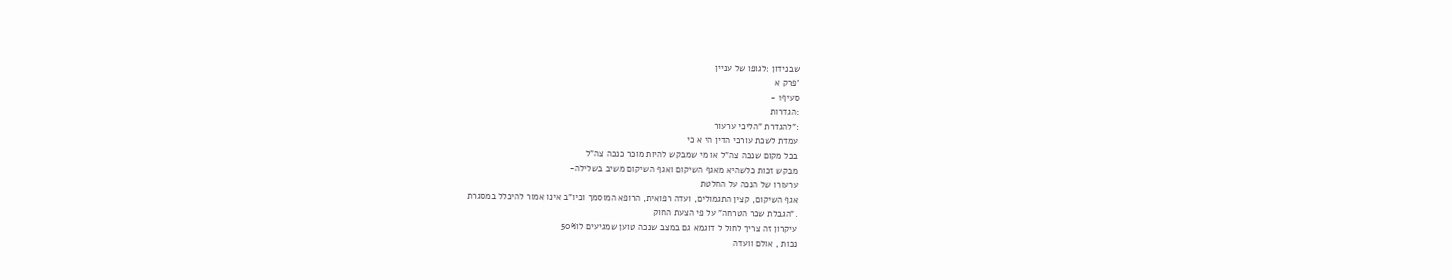שבנידון :לגופו של עניין
'פרק א
סעיף1 -
:הגדרות
:"להגדרת "הליכי ערעור
עמדת לשכת עורכי הדין הי א כי
בכל מקום שנכה צה"ל או מי שמבקש להיות מוכר כנכה צה"ל
מבקש זכות כלשהיא מאגף השיקום ואגף השיקום משיב בשלילה-
ערעורו של הנכה על החלטת
אגף השיקום, קצין התגמולים, ועדה רפואית, הרופא המוסמך וכיו"ב אינו אמור להיכלל במסגרת
."הגבלת שכר הטרחה" על פי הצעת החוק
עיקרון זה צריך לחול ל דוגמא גם במצב שנכה טוען שמגיעים לו50%
נכות , אולם וועדה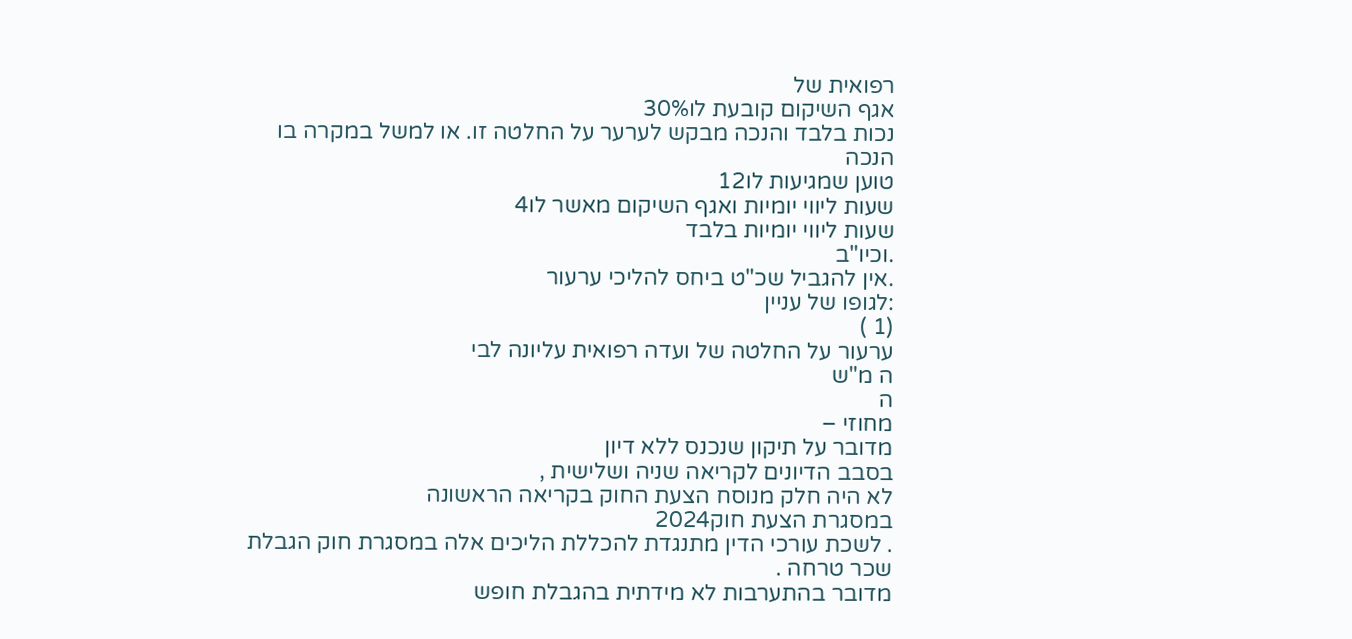רפואית של
אגף השיקום קובעת לו30%
נכות בלבד והנכה מבקש לערער על החלטה זו. או למשל במקרה בו
הנכה
טוען שמגיעות לו12
שעות ליווי יומיות ואגף השיקום מאשר לו4
שעות ליווי יומיות בלבד
.וכיו"ב
.אין להגביל שכ"ט ביחס להליכי ערעור
:לגופו של עניין
(1 )
ערעור על החלטה של ועדה רפואית עליונה לבי
ה מ"ש
ה
מחוזי –
מדובר על תיקון שנכנס ללא דיון
בסבב הדיונים לקריאה שניה ושלישית ,
לא היה חלק מנוסח הצעת החוק בקריאה הראשונה
במסגרת הצעת חוק2024
. לשכת עורכי הדין מתנגדת להכללת הליכים אלה במסגרת חוק הגבלת
שכר טרחה .
מדובר בהתערבות לא מידתית בהגבלת חופש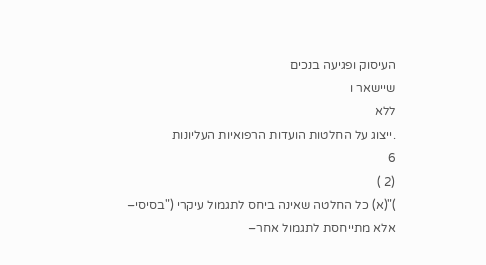העיסוק ופגיעה בנכים
שיישאר ו
ללא
.ייצוג על החלטות הועדות הרפואיות העליונות
6
(2 )
)"(א) כל החלטה שאינה ביחס לתגמול עיקרי ("בסיסי–
אלא מתייחסת לתגמול אחר–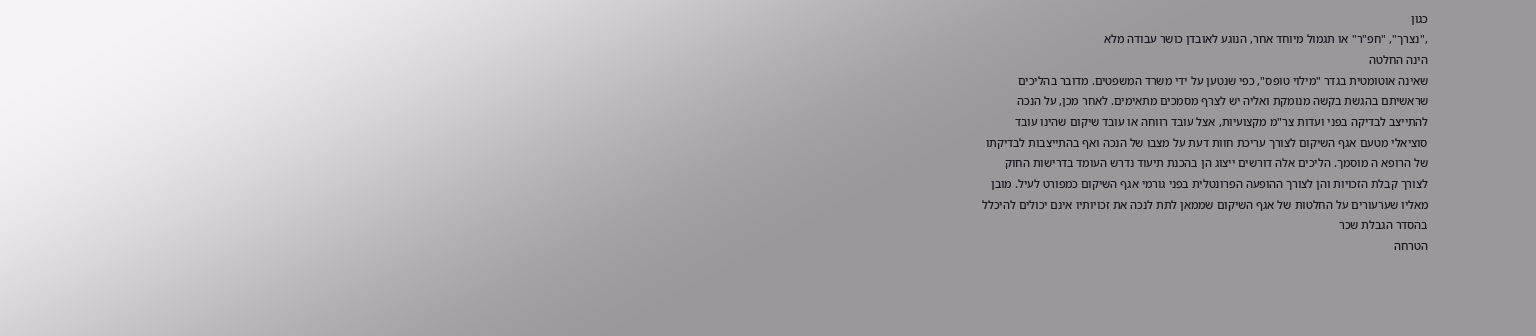כגון
,"נצרך", "חפ"ר" או תגמול מיוחד אחר, הנוגע לאובדן כושר עבודה מלא
הינה החלטה
שאינה אוטומטית בגדר "מילוי טופס", כפי שנטען על ידי משרד המשפטים. מדובר בהליכים
שראשיתם בהגשת בקשה מנומקת ואליה יש לצרף מסמכים מתאימים. לאחר מכן, על הנכה
להתייצב לבדיקה בפני ועדות צר"מ מקצועיות, אצל עובד רווחה או עובד שיקום שהינו עובד
סוציאלי מטעם אגף השיקום לצורך עריכת חוות דעת על מצבו של הנכה ואף בהתייצבות לבדיקתו
של הרופא ה מוסמך. הליכים אלה דורשים ייצוג הן בהכנת תיעוד נדרש העומד בדרישות החוק
לצורך קבלת הזכויות והן לצורך ההופעה הפרונטלית בפני גורמי אגף השיקום כמפורט לעיל. מובן
מאליו שערעורים על החלטות של אגף השיקום שממאן לתת לנכה את זכויותיו אינם יכולים להיכלל
בהסדר הגבלת שכר
הטרחה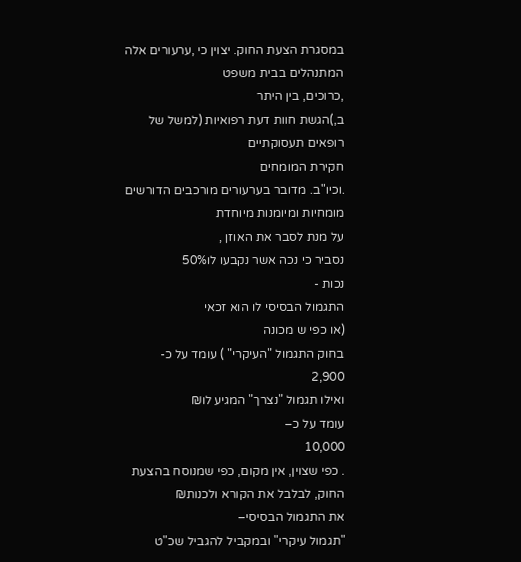במסגרת הצעת החוק. יצוין כי ,ערעורים אלה המתנהלים בבית משפט
,כרוכים, בין היתר
ב,)הגשת חוות דעת רפואיות (למשל של רופאים תעסוקתיים
חקירת המומחים
.וכיו"ב. מדובר בערעורים מורכבים הדורשים מומחיות ומיומנות מיוחדת
על מנת לסבר את האוזן ,
נסביר כי נכה אשר נקבעו לו50%
נכות -
התגמול הבסיסי לו הוא זכאי
(או כפי ש מכונה
בחוק התגמול "העיקרי" ) עומד על כ-
2,900
ואילו תגמול "נצרך" המגיע לו₪
עומד על כ–
10,000
. כפי שצוין, אין מקום, כפי שמנוסח בהצעת החוק, לבלבל את הקורא ולכנות₪
את התגמול הבסיסי–
"תגמול עיקרי" ובמקביל להגביל שכ"ט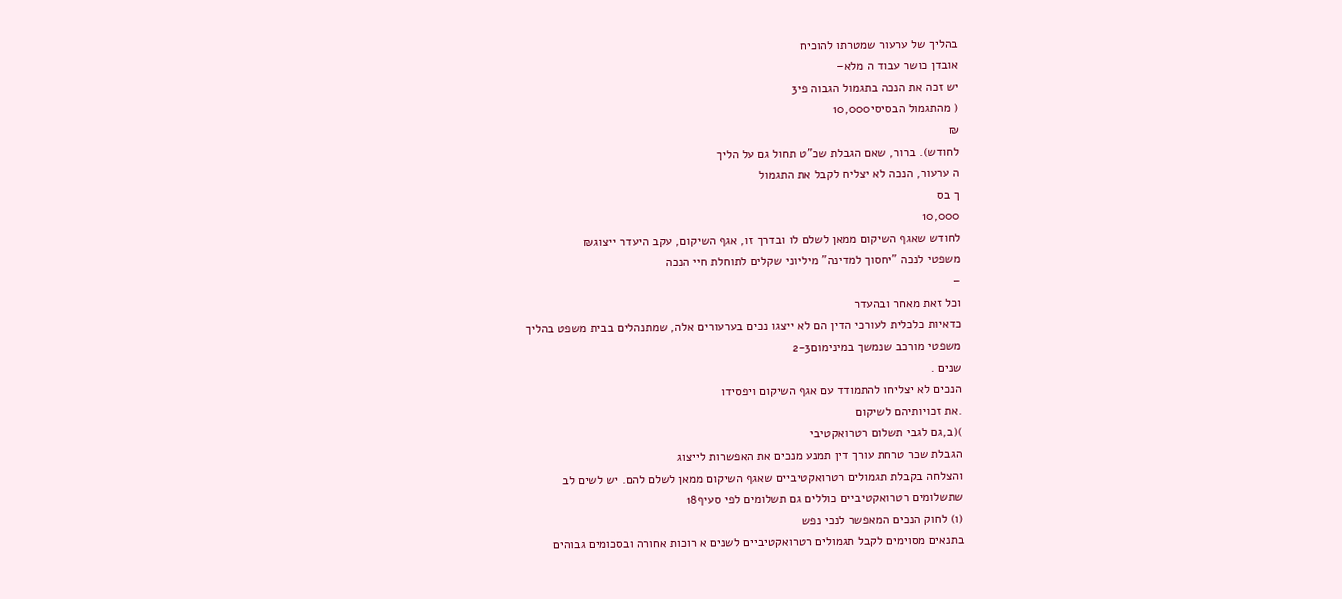בהליך של ערעור שמטרתו להוכיח
אובדן כושר עבוד ה מלא–
יש זכה את הנכה בתגמול הגבוה פי3
( מהתגמול הבסיסי10,000
₪
לחודש). ברור, שאם הגבלת שכ"ט תחול גם על הליך
ה ערעור, הנכה לא יצליח לקבל את התגמול
ך בס
10,000
לחודש שאגף השיקום ממאן לשלם לו ובדרך זו, אגף השיקום, עקב היעדר ייצוג₪
משפטי לנכה "יחסוך למדינה" מיליוני שקלים לתוחלת חיי הנכה
–
וכל זאת מאחר ובהעדר
כדאיות כלכלית לעורכי הדין הם לא ייצגו נכים בערעורים אלה, שמתנהלים בבית משפט בהליך
משפטי מורכב שנמשך במינימום2-3
שנים .
הנכים לא יצליחו להתמודד עם אגף השיקום ויפסידו
.את זכויותיהם לשיקום
)(ב,גם לגבי תשלום רטרואקטיבי
הגבלת שכר טרחת עורך דין תמנע מנכים את האפשרות לייצוג
והצלחה בקבלת תגמולים רטרואקטיביים שאגף השיקום ממאן לשלם להם. יש לשים לב
שתשלומים רטרואקטיביים כוללים גם תשלומים לפי סעיף18
(ו) לחוק הנכים המאפשר לנכי נפש
בתנאים מסוימים לקבל תגמולים רטרואקטיביים לשנים א רוכות אחורה ובסכומים גבוהים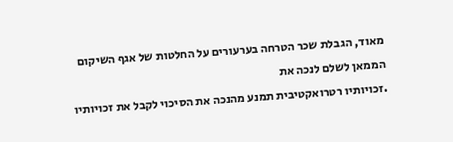מאוד, הגבלת שכר הטרחה בערעורים על החלטות של אגף השיקום הממאן לשלם לנכה את
.זכויותיו רטרואקטיבית תמנע מהנכה את הסיכוי לקבל את זכויותיו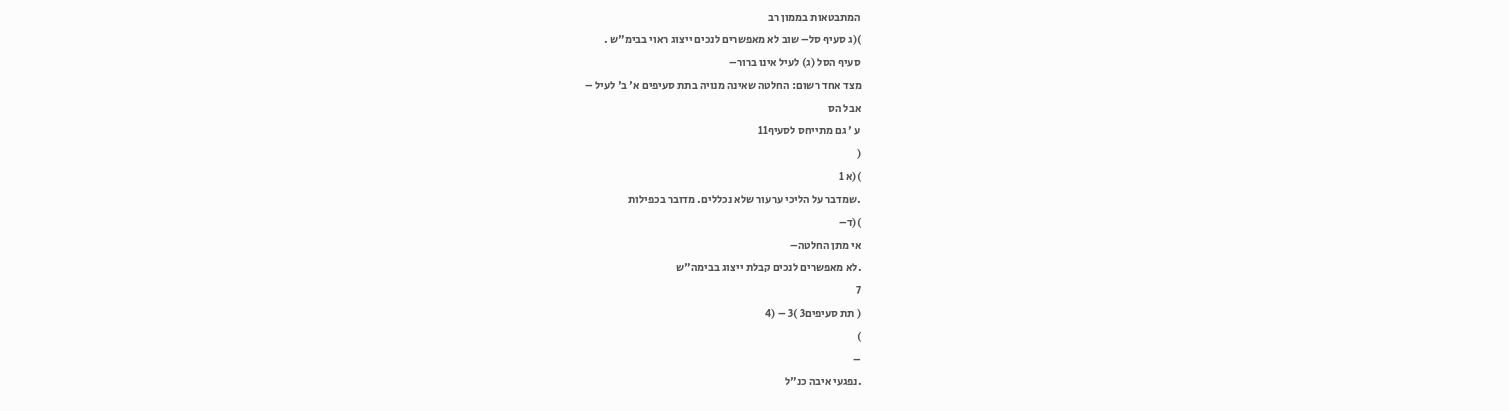המתבטאות בממון רב
)(ג סעיף סל– שוב לא מאפשרים לנכים ייצוג ראוי בבימ"ש .
סעיף הסל (ג) לעיל אינו ברור–
מצד אחד רשום: החלטה שאינה מנויה בתת סעיפים א' ב' לעיל –
אבל הס
ע ' גם מתייחס לסעיף11
(
)(א 1
.שמדבר על הליכי ערעור שלא נכללים. מדובר בכפילות
)(ד–
אי מתן החלטה–
.לא מאפשרים לנכים קבלת ייצוג בבימה"ש
7
( תת סעיפים3 )3 – (4
)
–
.נפגעי איבה כנ"ל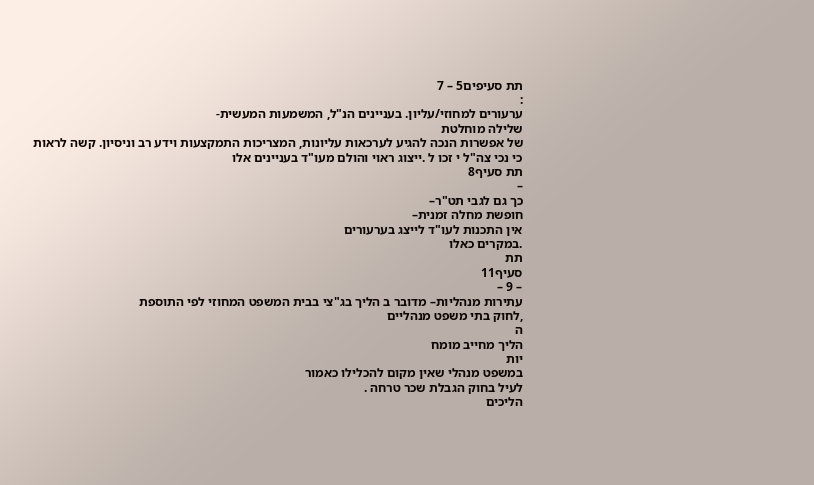תת סעיפים5 – 7
:
ערעורים למחוזי/עליון. בעניינים הנ"ל, המשמעות המעשית-
שלילה מוחלטת
של אפשרות הנכה להגיע לערכאות עליונות, המצריכות התמקצעות וידע רב וניסיון. קשה לראות
כי נכי צה"ל י זכו ל .ייצוג ראוי והולם מעו"ד בעניינים אלו
תת סעיף8
–
כך גם לגבי תט"ר–
חופשת מחלה זמנית–
אין התכנות לעו"ד לייצג בערעורים
.במקרים כאלו
תת
סעיף11
– 9 –
עתירות מנהליות– מדובר ב הליך בג"צי בבית המשפט המחוזי לפי התוספת
,לחוק בתי משפט מנהליים
ה
הליך מחייב מומח
יות
במשפט מנהלי שאין מקום להכלילו כאמור
לעיל בחוק הגבלת שכר טרחה .
הליכים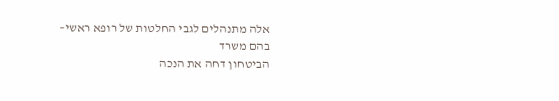אלה מתנהלים לגבי החלטות של רופא ראשי–
בהם משרד
הביטחון דחה את הנכה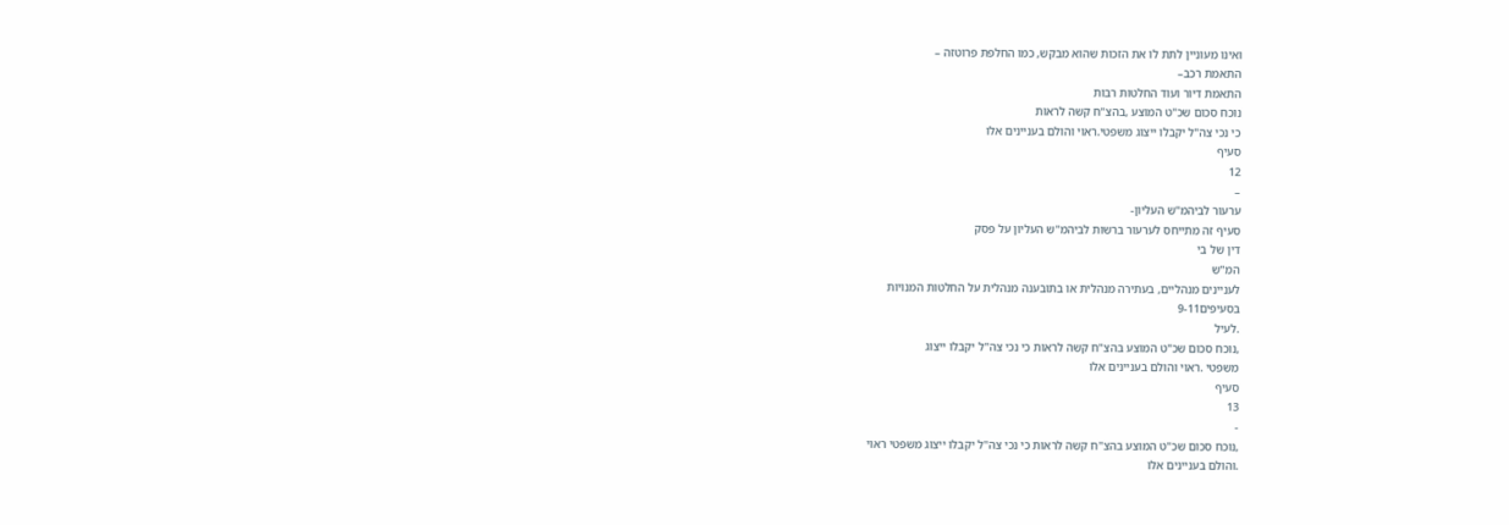ואינו מעוניין לתת לו את הזכות שהוא מבקש, כמו החלפת פרוטזה –
התאמת רכב–
התאמת דיור ועוד החלטות רבות
נוכח סכום שכ"ט המוצע ,בהצ"ח קשה לראות
כי נכי צה"ל יקבלו ייצוג משפטי.ראוי והולם בעניינים אלו
סעיף
12
–
ערעור לביהמ"ש העליון-
סעיף זה מתייחס לערעור ברשות לביהמ"ש העליון על פסק
דין של בי
המ"ש
לעניינים מנהליים, בעתירה מנהלית או בתובענה מנהלית על החלטות המנויות
בסעיפים9-11
.לעיל
,נוכח סכום שכ"ט המוצע בהצ"ח קשה לראות כי נכי צה"ל יקבלו ייצוג
משפטי .ראוי והולם בעניינים אלו
סעיף
13
-
,נוכח סכום שכ"ט המוצע בהצ"ח קשה לראות כי נכי צה"ל יקבלו ייצוג משפטי ראוי
.והולם בעניינים אלו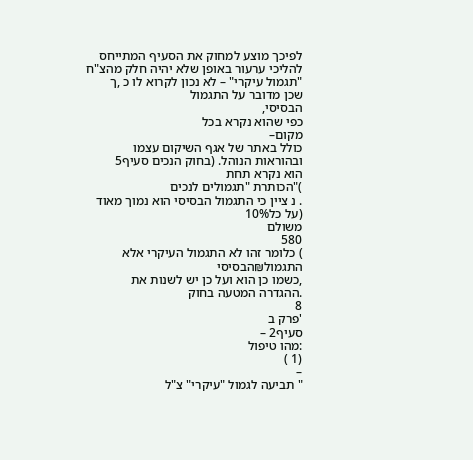לפיכך מוצע למחוק את הסעיף המתייחס להליכי ערעור באופן שלא יהיה חלק מהצ"ח
"תגמול עיקרי" – לא נכון לקרוא לו כ ,ך
שכן מדובר על התגמול
הבסיסי,
כפי שהוא נקרא בכל
מקום–
כולל באתר של אגף השיקום עצמו ובהוראות הנוהל. (בחוק הנכים סעיף5
הוא נקרא תחת
)"הכותרת "תגמולים לנכים
. נ ציין כי התגמול הבסיסי הוא נמוך מאוד (על כל10%
משולם
580
) כלומר זהו לא התגמול העיקרי אלא התגמול₪הבסיסי
,כשמו כן הוא ועל כן יש לשנות את
.ההגדרה המטעה בחוק
8
'פרק ב
סעיף2 –
:מהו טיפול
(1 )
–
" תביעה לגמול "עיקרי" צ"ל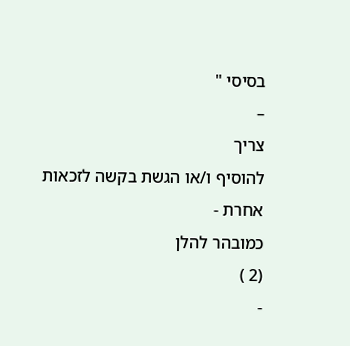בסיסי "
–
צריך
להוסיף ו/או הגשת בקשה לזכאות אחרת -
כמובהר להלן
(2 )
-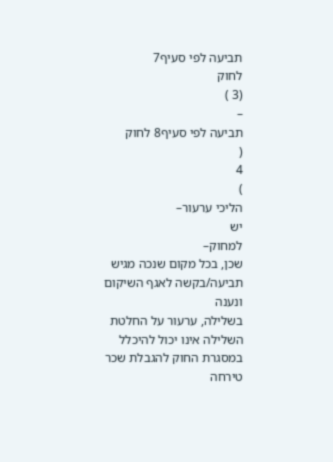תביעה לפי סעיף7
לחוק
(3 )
–
תביעה לפי סעיף8 לחוק
(
4
)
הליכי ערעור–
יש
למחוק–
שכן, בכל מקום שנכה מגיש תביעה/בקשה לאגף השיקום ונענה
בשלילה, ערעור על החלטת השלילה אינו יכול להיכלל במסגרת החוק להגבלת שכר טירחה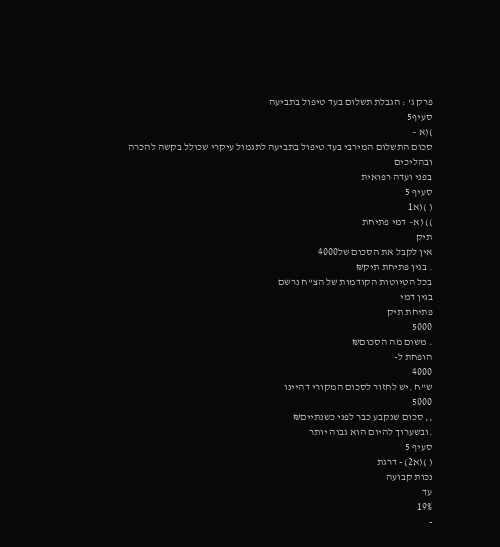פרק ג' : הגבלת תשלום בעד טיפול בתביעה
סעיף5
)(א –
סכום התשלום המירבי בעד טיפול בתביעה לתגמול עיקרי שכולל בקשה להכרה
ובהליכים
בפני ועדה רפואית
סעיף 5
( )(א1
)) (א– דמי פתיחת
תיק
אין לקבל את הסכום של4000
. בגין פתיחת תיק₪
בכל הטיוטות הקודמות של הצ"ח נרשם
בגין דמי
פתיחת תיק
5000
. משום מה הסכום₪
הופחת ל-
4000
ש"ח .יש לחזור לסכום המקורי דהיינו
5000
,, סכום שנקבע כבר לפני כשנתיים₪
.ובשערוך להיום הוא גבוה יותר
סעיף 5
( )(א2) - דרגת
נכות קבועה
עד
19%
-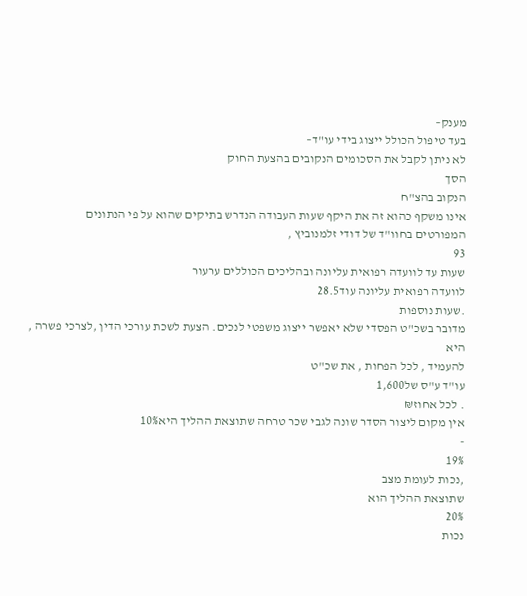מענק–
בעד טיפול הכולל ייצוג בידי עו"ד–
לא ניתן לקבל את הסכומים הנקובים בהצעת החוק
הסך
הנקוב בהצ"ח
אינו משקף כהוא זה את היקף שעות העבודה הנדרש בתיקים שהוא על פי הנתונים
המפורטים בחוו"ד של דודי זלמנוביץ ,
93
שעות עד לוועדה רפואית עליונה ובהליכים הכוללים ערעור
לוועדה רפואית עליונה עוד28.5
.שעות נוספות
מדובר בשכ"ט הפסדי שלא יאפשר ייצוג משפטי לנכים. הצעת לשכת עורכי הדין ,לצרכי פשרה ,
היא
להעמיד , לכל הפחות , את שכ"ט
עו"ד ע"ס של1,600
. לכל אחוז₪
אין מקום ליצור הסדר שונה לגבי שכר טרחה שתוצאת ההליך היא10%
-
19%
,נכות לעומת מצב
שתוצאת ההליך הוא
20%
נכות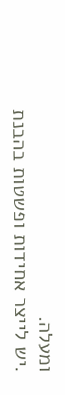ומעלה.
.יש לייצר אחידות ופשטות בהבנת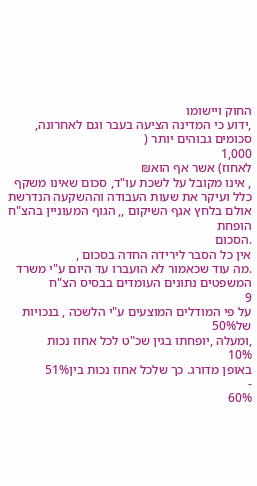החוק ויישומו
,ידוע כי המדינה הציעה בעבר וגם לאחרונה, סכומים גבוהים יותר (
1,000
לאחוז) אשר אף הוא₪
, אינו מקובל על לשכת עו"ד, סכום שאינו משקף כלל ועיקר את שעות העבודה וההשקעה הנדרשת
אולם בלחץ אגף השיקום ,, הגוף המעוניין בהצ"ח הופחת
.הסכום
אין כל הסבר לירידה החדה בסכום ,
.מה עוד שכאמור לא הועברו עד היום ע"י משרד המשפטים נתונים העומדים בבסיס הצ"ח
9
על פי המודלים המוצעים ע"י הלשכה , בנכויות של50%
,ומעלה ,יופחתו בגין שכ"ט לכל אחוז נכות
10%
באופן מדורג. כך שלכל אחוז נכות בין51%
-
60%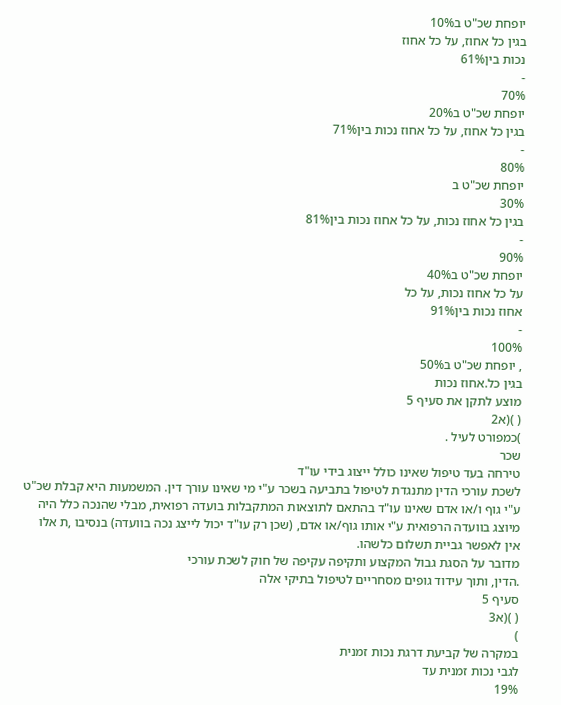יופחת שכ"ט ב10%
בגין כל אחוז, על כל אחוז
נכות בין61%
-
70%
יופחת שכ"ט ב20%
בגין כל אחוז, על כל אחוז נכות בין71%
-
80%
יופחת שכ"ט ב
30%
בגין כל אחוז נכות, על כל אחוז נכות בין81%
-
90%
יופחת שכ"ט ב40%
על כל אחוז נכות, על כל
אחוז נכות בין91%
-
100%
, יופחת שכ"ט ב50%
בגין כל.אחוז נכות
מוצע לתקן את סעיף 5
( )(א2
)כמפורט לעיל .
שכר
טירחה בעד טיפול שאינו כולל ייצוג בידי עו"ד
לשכת עורכי הדין מתנגדת לטיפול בתביעה בשכר ע"י מי שאינו עורך דין. המשמעות היא קבלת שכ"ט
ע"י גוף ו/או אדם שאינו עו"ד בהתאם לתוצאות המתקבלות בועדה רפואית, מבלי שהנכה כלל היה
מיוצג בוועדה הרפואית ע"י אותו גוף/או אדם, (שכן רק עו"ד יכול לייצג נכה בוועדה) בנסיבו ,ת אלו
אין לאפשר גביית תשלום כלשהו.
מדובר על הסגת גבול המקצוע ותקיפה עקיפה של חוק לשכת עורכי
.הדין, ותוך עידוד גופים מסחריים לטיפול בתיקי אלה
סעיף 5
( )(א3
)
במקרה של קביעת דרגת נכות זמנית
לגבי נכות זמנית עד
19%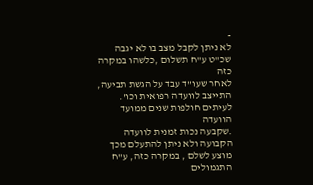-
לא ניתן לקבל מצב בו לא יגבה שכ"ט ע"ח תשלום ,כלשהו במקרה כזה
לאחר שעו"ד עבד על הגשת תביעה,
התייצב לוועדה רפואית וכו'. לעיתים חולפות שנים ממועד הוועדה
.שקבעה נכות זמנית לוועדה הקבועה ולא ניתן להתעלם מכך
מוצע לשלם , במקרה כזה, ע"ח
התגמולים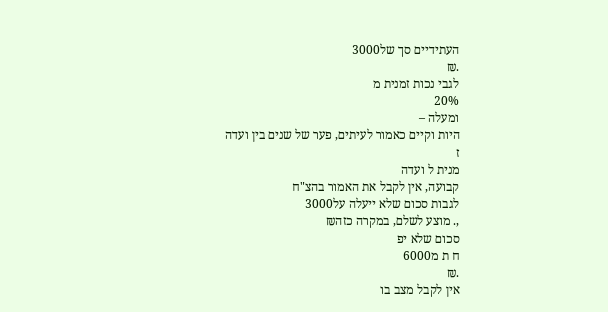העתידיים סך של3000
.₪
לגבי נכות זמנית מ
20%
ומעלה –
היות וקיים כאמור לעיתים, פער של שנים בין ועדה
ז
מנית ל ועדה
קבועה, אין לקבל את האמור בהצ"ח
לגבות סכום שלא ייעלה על3000
,. מוצע לשלם, במקרה כזה₪
סכום שלא יפ
ח ת מ6000
.₪
אין לקבל מצב בו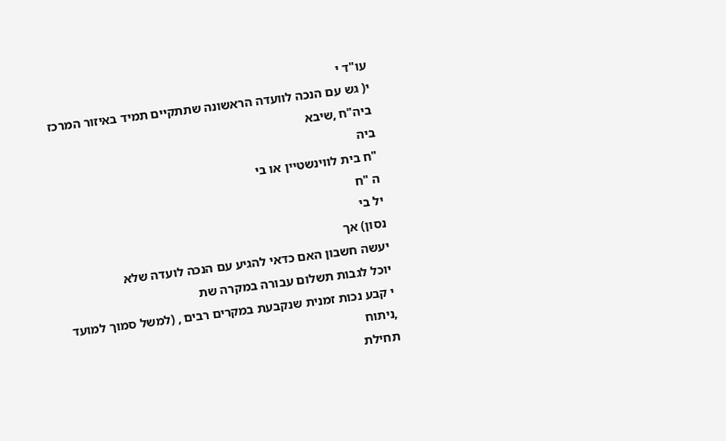עו"ד י
י( גש עם הנכה לוועדה הראשונה שתתקיים תמיד באיזור המרכז
ביה"ח ,שיבא
ביה
"ח בית לווינשטיין או בי
ה "ח
יל בי
נסון) אך
יעשה חשבון האם כדאי להגיע עם הנכה לועדה שלא
יוכל לגבות תשלום עבורה במקרה שת
י קבע נכות זמנית שנקבעת במקרים רבים , (למשל סמוך למועד
,ניתוח
תחילת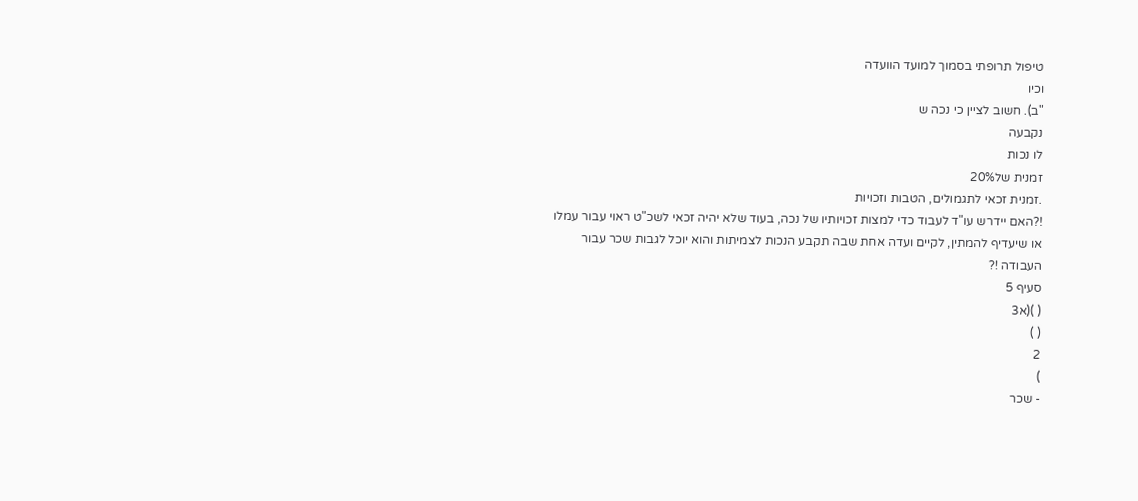טיפול תרופתי בסמוך למועד הוועדה
וכיו
"ב). חשוב לציין כי נכה ש
נקבעה
לו נכות
זמנית של20%
.זמנית זכאי לתגמולים, הטבות וזכויות
!?האם יידרש עו"ד לעבוד כדי למצות זכויותיו של נכה, בעוד שלא יהיה זכאי לשכ"ט ראוי עבור עמלו
או שיעדיף להמתין, לקיים ועדה אחת שבה תקבע הנכות לצמיתות והוא יוכל לגבות שכר עבור
העבודה !?
סעיף 5
( )(א3
( )
2
)
- שכר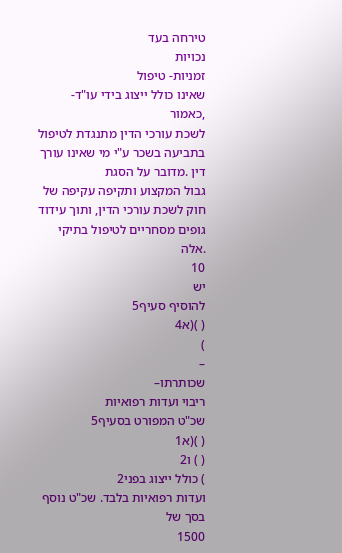טירחה בעד
נכויות
זמניות- טיפול
שאינו כולל ייצוג בידי עו"ד-
,כאמור
לשכת עורכי הדין מתנגדת לטיפול בתביעה בשכר ע"י מי שאינו עורך דין .מדובר על הסגת
גבול המקצוע ותקיפה עקיפה של חוק לשכת עורכי הדין, ותוך עידוד גופים מסחריים לטיפול בתיקי
.אלה
10
יש
להוסיף סעיף5
( )(א4
)
–
שכותרתו–
ריבוי ועדות רפואיות
שכ"ט המפורט בסעיף5
( )(א1
( ) ו2
) כולל ייצוג בפני2
ועדות רפואיות בלבד. שכ"ט נוסף בסך של
1500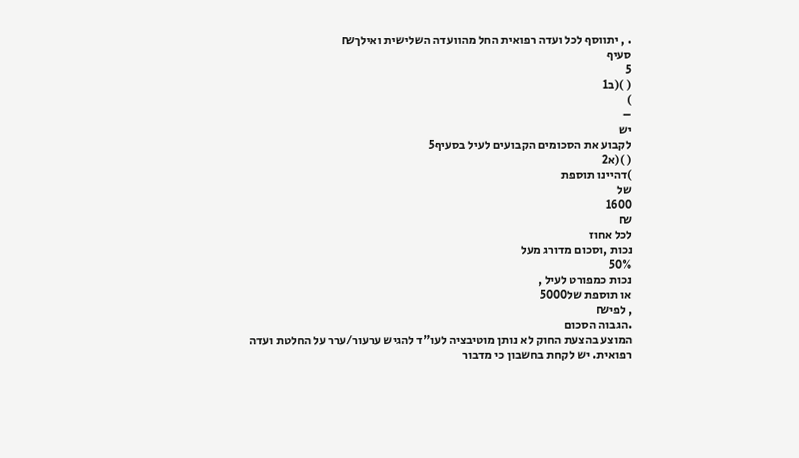. , יתווסף לכל ועדה רפואית החל מהוועדה השלישית ואילך₪
סעיף
5
( )(ב1
)
–
יש
לקבוע את הסכומים הקבועים לעיל בסעיף5
( )(א2
)דהיינו תוספת
של
1600
₪
לכל אחוז
נכות ,וסכום מדורג מעל
50%
נכות כמפורט לעיל ,
או תוספת של5000
, לפי₪
.הגבוה הסכום
המוצע בהצעת החוק לא נותן מוטיבציה לעו"ד להגיש ערעור/ערר על החלטת ועדה
רפואית. יש לקחת בחשבון כי מדבור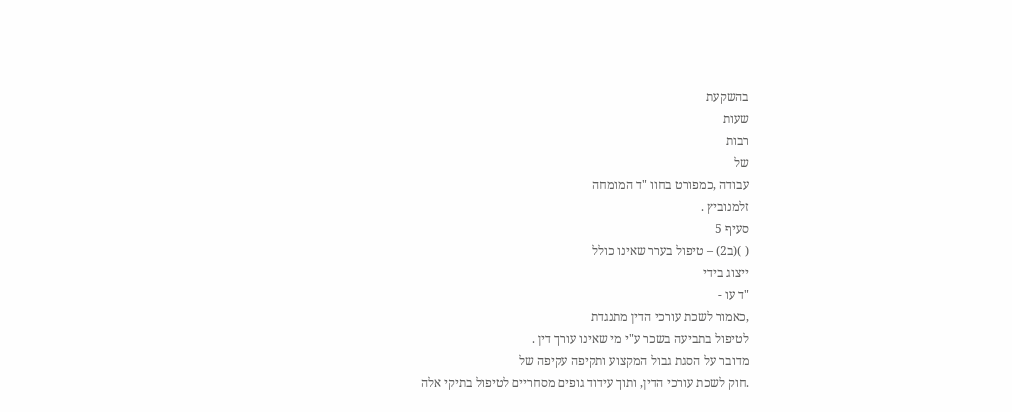בהשקעת
שעות
רבות
של
עבודה ,כמפורט בחוו "ד המומחה
זלמנוביץ .
סעיף 5
( )(ב2) – טיפול בערר שאינו כולל
ייצוג בידי
"ד עו -
,כאמור לשכת עורכי הדין מתנגדת
לטיפול בתביעה בשכר ע"י מי שאינו עורך דין .
מדובר על הסגת גבול המקצוע ותקיפה עקיפה של
.חוק לשכת עורכי הדין, ותוך עידוד גופים מסחריים לטיפול בתיקי אלה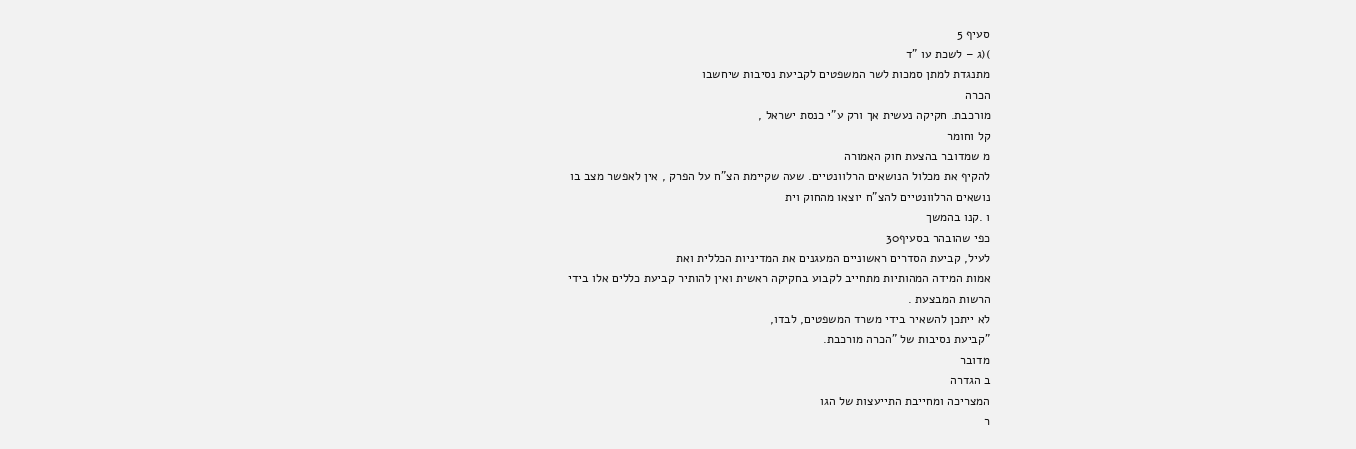סעיף 5
)(ג – לשכת עו "ד
מתנגדת למתן סמכות לשר המשפטים לקביעת נסיבות שיחשבו
הכרה
מורכבת. חקיקה נעשית אך ורק ע"י כנסת ישראל ,
קל וחומר
מ שמדובר בהצעת חוק האמורה
להקיף את מכלול הנושאים הרלוונטיים. שעה שקיימת הצ"ח על הפרק , אין לאפשר מצב בו
נושאים הרלוונטיים להצ"ח יוצאו מהחוק וית
ו .קנו בהמשך
כפי שהובהר בסעיף30
לעיל, קביעת הסדרים ראשוניים המעגנים את המדיניות הכללית ואת
אמות המידה המהותיות מתחייב לקבוע בחקיקה ראשית ואין להותיר קביעת כללים אלו בידי
הרשות המבצעת .
לא ייתכן להשאיר בידי משרד המשפטים, לבדו,
"קביעת נסיבות של "הכרה מורכבת.
מדובר
ב הגדרה
המצריכה ומחייבת התייעצות של הגו
ר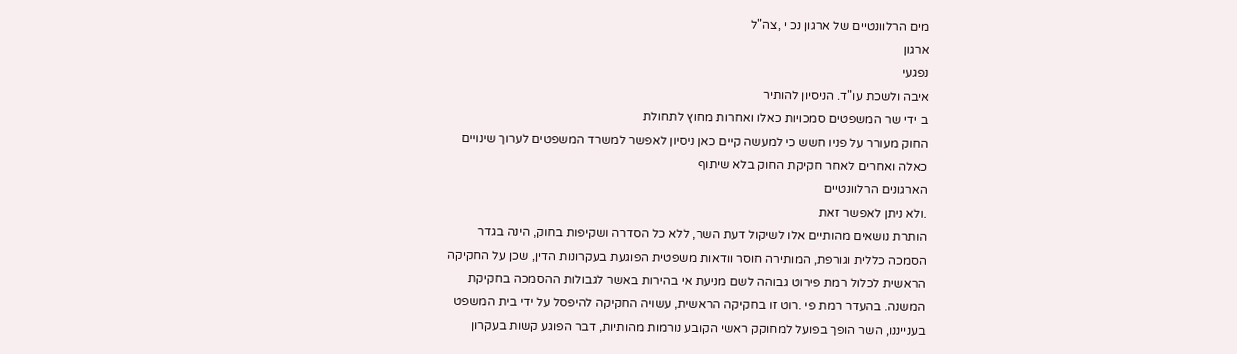מים הרלוונטיים של ארגון נכ י ,צה"ל
ארגון
נפגעי
איבה ולשכת עו"ד. הניסיון להותיר
ב ידי שר המשפטים סמכויות כאלו ואחרות מחוץ לתחולת
החוק מעורר על פניו חשש כי למעשה קיים כאן ניסיון לאפשר למשרד המשפטים לערוך שינויים
כאלה ואחרים לאחר חקיקת החוק בלא שיתוף
הארגונים הרלוונטיים
.ולא ניתן לאפשר זאת
הותרת נושאים מהותיים אלו לשיקול דעת השר, ללא כל הסדרה ושקיפות בחוק, הינה בגדר
הסמכה כללית וגורפת, המותירה חוסר וודאות משפטית הפוגעת בעקרונות הדין, שכן על החקיקה
הראשית לכלול רמת פירוט גבוהה לשם מניעת אי בהירות באשר לגבולות ההסמכה בחקיקת
המשנה. בהעדר רמת פי .רוט זו בחקיקה הראשית, עשויה החקיקה להיפסל על ידי בית המשפט
בענייננו, השר הופך בפועל למחוקק ראשי הקובע נורמות מהותיות, דבר הפוגע קשות בעקרון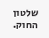שלטון החוק.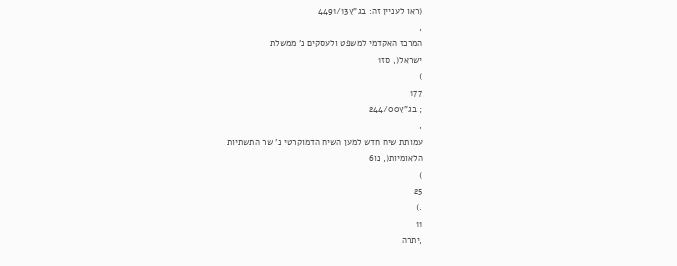(ראו לעניין זה: בג"ץ4491/13
,
המרכז האקדמי למשפט ולעסקים נ' ממשלת
ישראל(, סז1
)
177
; בג"ץ244/00
,
עמותת שיח חדש למען השיח הדמוקרטי נ' שר התשתיות
הלאומיות(, נו6
)
25
.)
11
,יתרה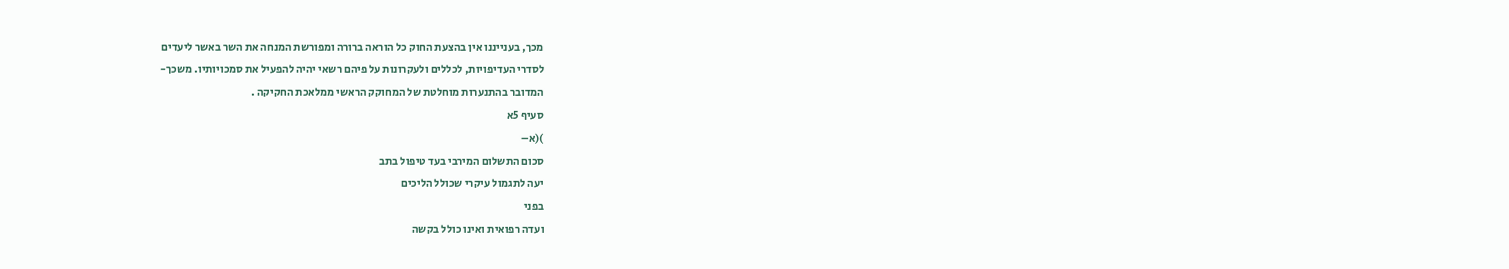מכך, בענייננו אין בהצעת החוק כל הוראה ברורה ומפורשת המנחה את השר באשר ליעדים
לסדרי העדיפויות, לכללים ולעקרונות על פיהם רשאי יהיה להפעיל את סמכויותיו. משכך-
המדובר בהתנערות מוחלטת של המחוקק הראשי ממלאכת החקיקה .
סעיף 5א
)(א–
סכום התשלום המירבי בעד טיפול בתב
יעה לתגמול עיקרי שכולל הליכים
בפני
ועדה רפואית ואינו כולל בקשה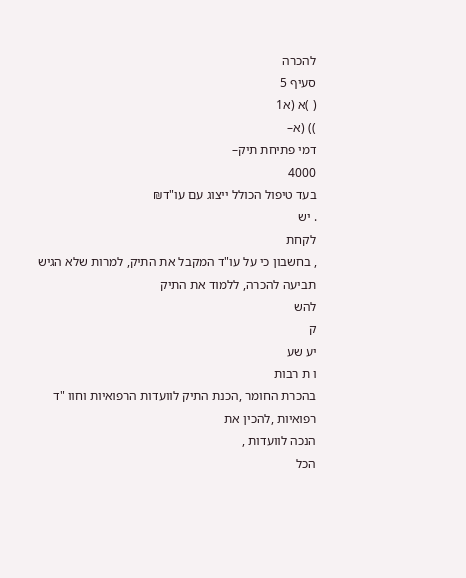להכרה
סעיף 5
( )א (א1
)) (א–
דמי פתיחת תיק–
4000
בעד טיפול הכולל ייצוג עם עו"ד₪
. יש
לקחת
, בחשבון כי על עו"ד המקבל את התיק, למרות שלא הגיש תביעה להכרה, ללמוד את התיק
להש
ק
יע שע
ו ת רבות
בהכרת החומר ,הכנת התיק לוועדות הרפואיות וחוו "ד
רפואיות ,להכין את
הנכה לוועדות ,
הכל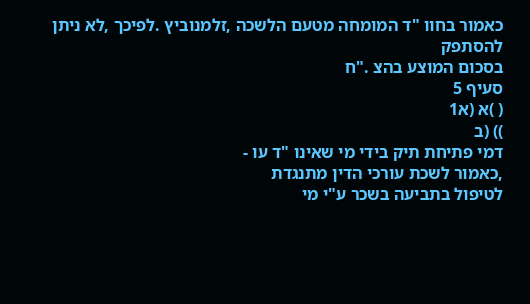כאמור בחוו "ד המומחה מטעם הלשכה ,זלמנוביץ .לפיכך ,לא ניתן להסתפק
בסכום המוצע בהצ ."ח
סעיף 5
( )א (א1
)) (ב
דמי פתיחת תיק בידי מי שאינו "ד עו -
,כאמור לשכת עורכי הדין מתנגדת
לטיפול בתביעה בשכר ע"י מי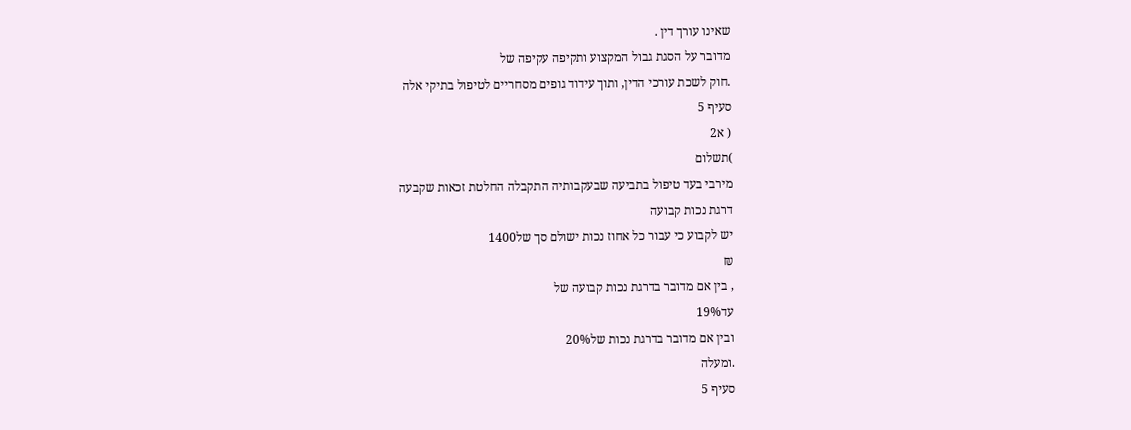שאינו עורך דין .
מדובר על הסגת גבול המקצוע ותקיפה עקיפה של
.חוק לשכת עורכי הדין, ותוך עידוד גופים מסחריים לטיפול בתיקי אלה
סעיף 5
( א2
)תשלום
מירבי בעד טיפול בתביעה שבעקבותיה התקבלה החלטת זכאות שקבעה
דרגת נכות קבועה
יש לקבוע כי עבור כל אחוז נכות ישולם סך של1400
₪
, בין אם מדובר בדרגת נכות קבועה של
עד19%
ובין אם מדובר בדרגת נכות של20%
.ומעלה
סעיף 5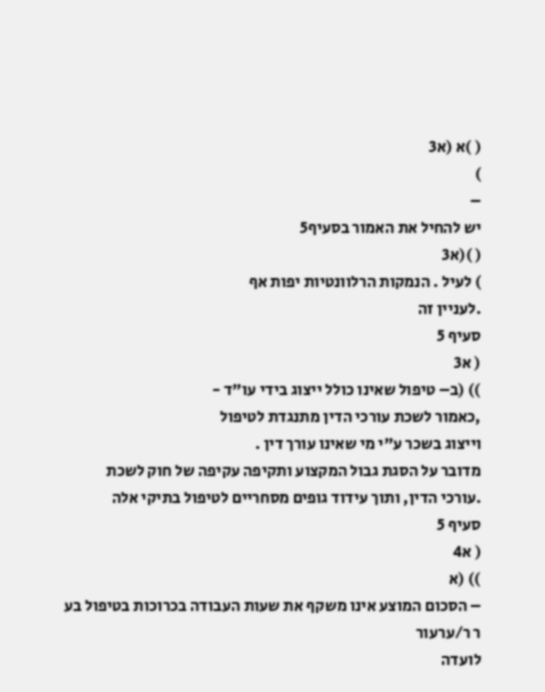( )א (א3
)
–
יש להחיל את האמור בסעיף5
( )(א3
) לעיל . הנמקות הרלוונטיות יפות אף
.לעניין זה
סעיף 5
( א3
)) (ב– טיפול שאינו כולל ייצוג בידי עו"ד -
,כאמור לשכת עורכי הדין מתנגדת לטיפול
וייצוג בשכר ע"י מי שאינו עורך דין .
מדובר על הסגת גבול המקצוע ותקיפה עקיפה של חוק לשכת
.עורכי הדין, ותוך עידוד גופים מסחריים לטיפול בתיקי אלה
סעיף 5
( א4
)) (א
– הסכום המוצע אינו משקף את שעות העבודה בכרוכות בטיפול בע
ר ר/ערעור
לועדה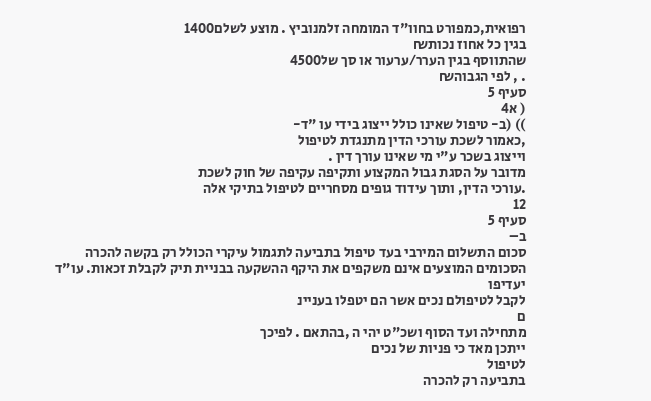רפואית,כמפורט בחוו"ד המומחה זלמנוביץ . מוצע לשלם1400
בגין כל אחוז נכות₪
שהתווסף בגין הערר/ערעור או סך של4500
. , לפי הגבוה₪
סעיף 5
( א4
)) (ב- טיפול שאינו כולל ייצוג בידי עו "ד-
,כאמור לשכת עורכי הדין מתנגדת לטיפול
וייצוג בשכר ע"י מי שאינו עורך דין .
מדובר על הסגת גבול המקצוע ותקיפה עקיפה של חוק לשכת
.עורכי הדין, ותוך עידוד גופים מסחריים לטיפול בתיקי אלה
12
סעיף 5
ב–
סכום התשלום המירבי בעד טיפול בתביעה לתגמול עיקרי הכולל רק בקשה להכרה
הסכומים המוצעים אינם משקפים את היקף ההשקעה בבניית תיק לקבלת זכאות. עו"ד יעדיפו
לקבל לטיפולם נכים אשר הם יטפלו בעניינ
ם
מתחילה ועד הסוף ושכ"ט יהי ה ,בהתאם . לפיכך
ייתכן מאד כי פניות של נכים
לטיפול
בתביעה רק להכרה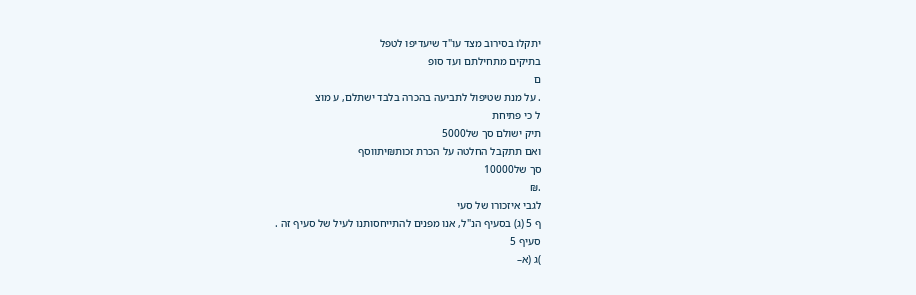יתקלו בסירוב מצד עו"ד שיעדיפו לטפל
בתיקים מתחילתם ועד סופ
ם
. על מנת שטיפול לתביעה בהכרה בלבד ישתלם, ע מוצ
ל כי פתיחת
תיק ישולם סך של5000
ואם תתקבל החלטה על הכרת זכות₪יתווסף
סך של10000
.₪
לגבי איזכורו של סעי
ף 5 (ג) בסעיף הנ"ל, אנו מפנים להתייחסותנו לעיל של סעיף זה .
סעיף 5
)ג (א–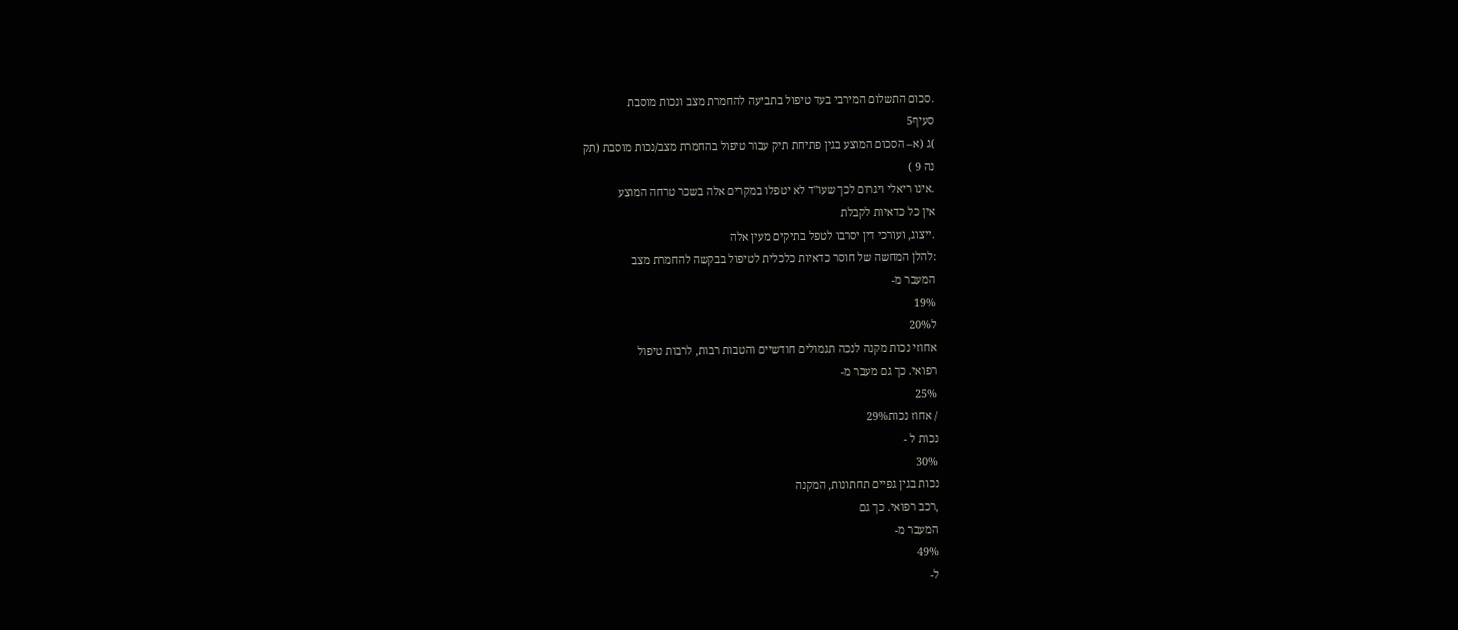.סכום התשלום המירבי בעד טיפול בתביעה להחמרת מצב ונכות מוסבת
סעיף5
)ג (א– הסכום המוצע בגין פתיחת תיק עבור טיפול בהחמרת מצב/נכות מוסבת (תק
נה 9 )
.אינו ריאלי ויגרום לכך שעו"ד לא יטפלו במקרים אלה בשכר טרחה המוצע
אין כל כדאיות לקבלת
.ייצוג, ועורכי דין יסרבו לטפל בתיקים מעין אלה
:להלן המחשה של חוסר כדאיות כלכלית לטיפול בבקשה להחמרת מצב
המעבר מ-
19%
ל20%
אחוזי נכות מקנה לנכה תגמולים חודשיים והטבות רבות, לרבות טיפול
רפואי. כך גם מעבר מ-
25%
/ אחוז נכות29%
נכות ל -
30%
נכות בגין גפיים תחתונות, המקנה
,רכב רפואי. כך גם
המעבר מ-
49%
ל-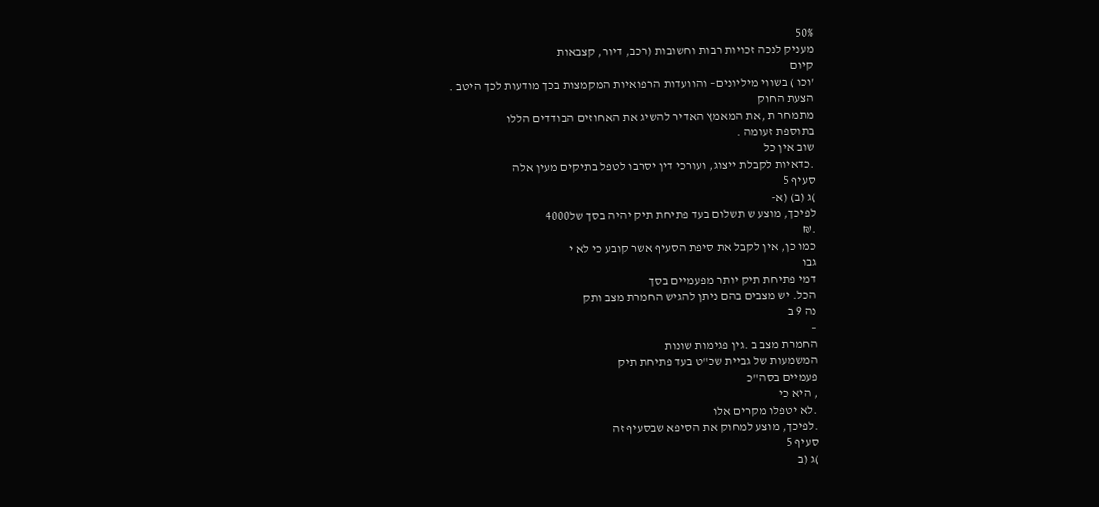50%
מעניק לנכה זכויות רבות וחשובות (רכב, דיור, קצבאות
קיום
'וכו ) בשווי מיליונים– והוועדות הרפואיות המקמצות בכך מודעות לכך היטב .
הצעת החוק
מתמחר ת ,את המאמץ האדיר להשיג את האחוזים הבודדים הללו
בתוספת זעומה .
שוב אין כל
.כדאיות לקבלת ייצוג, ועורכי דין יסרבו לטפל בתיקים מעין אלה
סעיף 5
)ג (ב) (א-
לפיכך, מוצע ש תשלום בעד פתיחת תיק יהיה בסך של4000
.₪
כמו כן, אין לקבל את סיפת הסעיף אשר קובע כי לא י
גבו
דמי פתיחת תיק יותר מפעמיים בסך
הכל. יש מצבים בהם ניתן להגיש החמרת מצב ותק
נה 9 ב
–
החמרת מצב ב .גין פגימות שונות
המשמעות של גביית שכ"ט בעד פתיחת תיק
פעמיים בסה"כ
, היא כי
.לא יטפלו מקרים אלו
.לפיכך, מוצע למחוק את הסיפא שבסעיף זה
סעיף 5
)ג (ב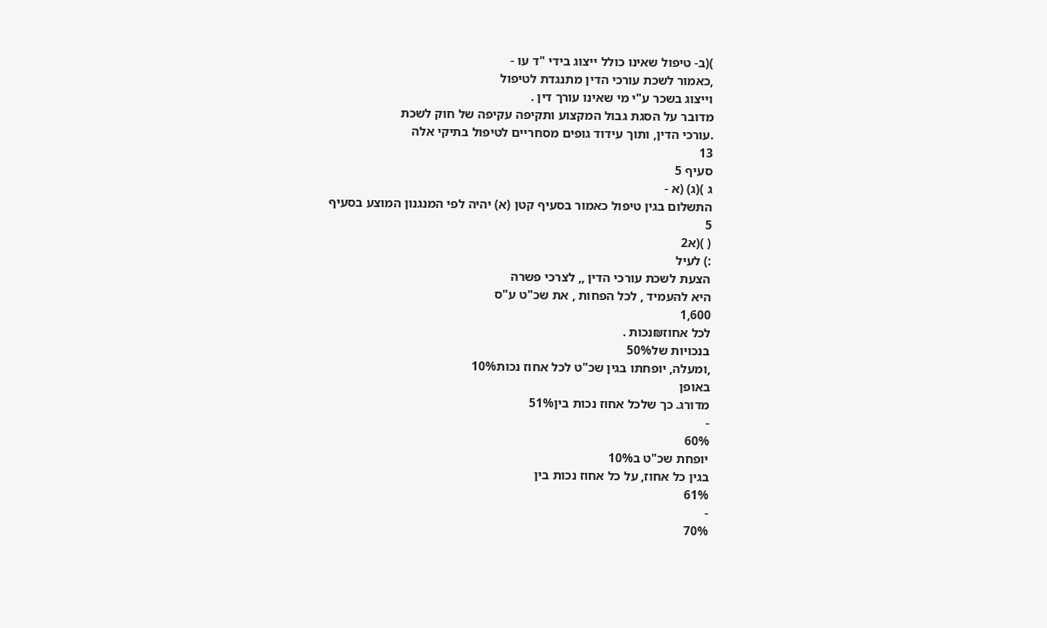)(ב- טיפול שאינו כולל ייצוג בידי "ד עו -
,כאמור לשכת עורכי הדין מתנגדת לטיפול
וייצוג בשכר ע"י מי שאינו עורך דין .
מדובר על הסגת גבול המקצוע ותקיפה עקיפה של חוק לשכת
.עורכי הדין, ותוך עידוד גופים מסחריים לטיפול בתיקי אלה
13
סעיף 5
ג )(ג) (א -
התשלום בגין טיפול כאמור בסעיף קטן (א) יהיה לפי המנגנון המוצע בסעיף
5
( )(א2
:) לעיל
הצעת לשכת עורכי הדין ,, לצרכי פשרה
היא להעמיד , לכל הפחות , את שכ"ט ע"ס
1,600
לכל אחוז₪נכות .
בנכויות של50%
,ומעלה, יופחתו בגין שכ"ט לכל אחוז נכות10%
באופן
מדורג. כך שלכל אחוז נכות בין51%
-
60%
יופחת שכ"ט ב10%
בגין כל אחוז, על כל אחוז נכות בין
61%
-
70%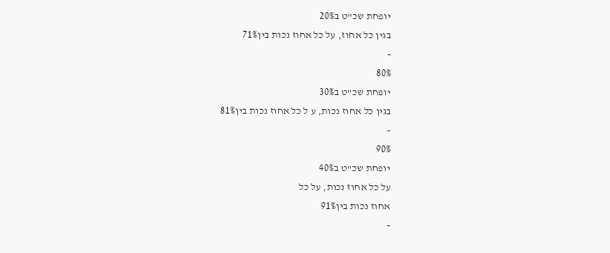יופחת שכ"ט ב20%
בגין כל אחוז, על כל אחוז נכות בין71%
-
80%
יופחת שכ"ט ב30%
בגין כל אחוז נכות, ע ל כל אחוז נכות בין81%
-
90%
יופחת שכ"ט ב40%
על כל אחוז נכות, על כל
אחוז נכות בין91%
-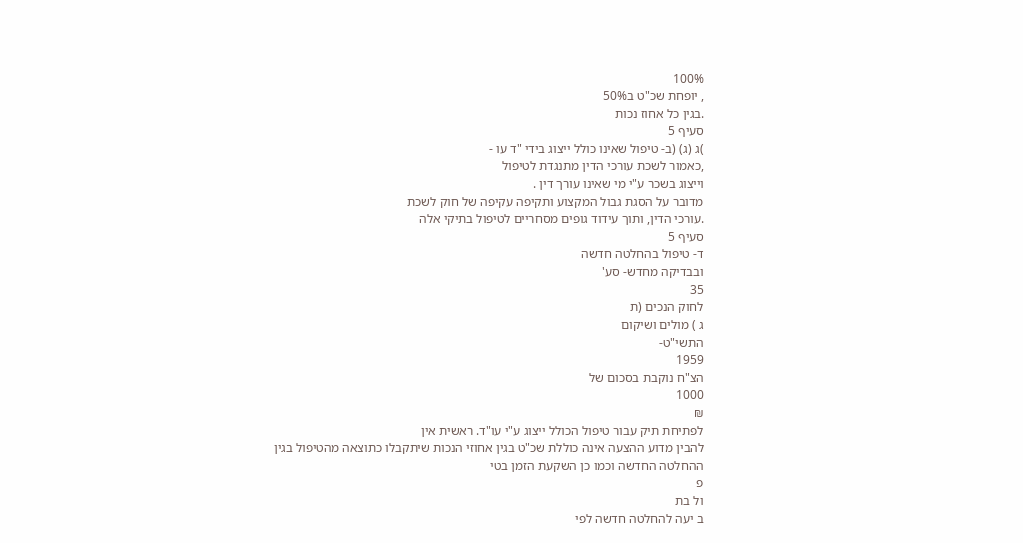100%
, יופחת שכ"ט ב50%
.בגין כל אחוז נכות
סעיף 5
)ג (ג) (ב- טיפול שאינו כולל ייצוג בידי "ד עו -
,כאמור לשכת עורכי הדין מתנגדת לטיפול
וייצוג בשכר ע"י מי שאינו עורך דין .
מדובר על הסגת גבול המקצוע ותקיפה עקיפה של חוק לשכת
.עורכי הדין, ותוך עידוד גופים מסחריים לטיפול בתיקי אלה
סעיף 5
ד- טיפול בהחלטה חדשה
ובבדיקה מחדש- סע'
35
לחוק הנכים (ת
ג ) מולים ושיקום
התשי"ט-
1959
הצ"ח נוקבת בסכום של
1000
₪
לפתיחת תיק עבור טיפול הכולל ייצוג ע"י עו"ד. ראשית אין
להבין מדוע ההצעה אינה כוללת שכ"ט בגין אחוזי הנכות שיתקבלו כתוצאה מהטיפול בגין
ההחלטה החדשה וכמו כן השקעת הזמן בטי
פ
ול בת
ב יעה להחלטה חדשה לפי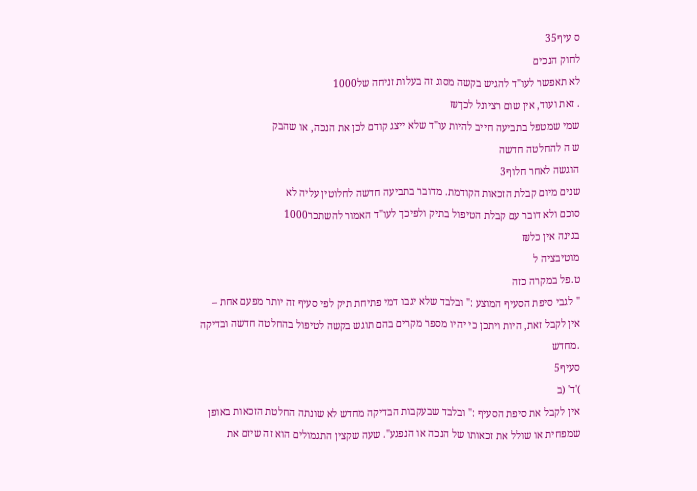ס עיף35
לחוק הנכים
לא תאפשר לעו"ד להגיש בקשה מסוג זה בעלות זניחה של1000
. זאת ועוד, אין שום רציונל לכך₪
שמי שמטפל בתביעה חייב להיות עו"ד שלא ייצג קודם לכן את הנכה, או שהבק
ש ה להחלטה חדשה
הוגשה לאחר חלוף3
שנים מיום קבלת הזכאות הקודמת. מדובר בתביעה חדשה לחלוטין עליה לא
סוכם ולא דובר עם קבלת הטיפול בתיק ולפיכך לעו"ד האמור להשתכר1000
בגינה אין כל₪
מוטיבציה ל
ט.פל במקרה כזה
" לגבי סיפת הסעיף המוצע :" ובלבד שלא יגבו דמי פתיחת תיק לפי סעיף זה יותר מפעם אחת –
אין לקבל זאת, היות ויתכן כי יהיו מספר מקרים בהם תוגש בקשה לטיפול בהחלטה חדשה ובדיקה
.מחדש
סעיף5
)'ד' (ב
אין לקבל את סיפת הסעיף :" ובלבד שבעקבות הבדיקה מחדש לא שונתה החלטת הזכאות באופן
שמפחית או שולל את זכאותו של הנכה או הנפגע". שעה שקצין התגמולים הוא זה שיזם את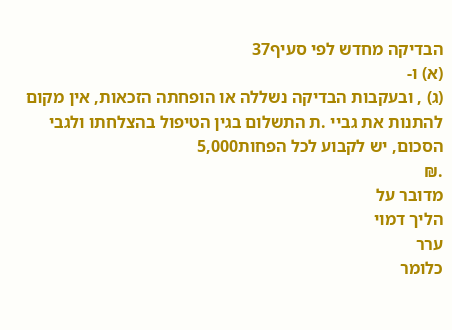הבדיקה מחדש לפי סעיף37
(א) ו-
(ג) , ובעקבות הבדיקה נשללה או הופחתה הזכאות, אין מקום
להתנות את גביי .ת התשלום בגין הטיפול בהצלחתו ולגבי הסכום, יש לקבוע לכל הפחות5,000
.₪
מדובר על
הליך דמוי
ערר
כלומר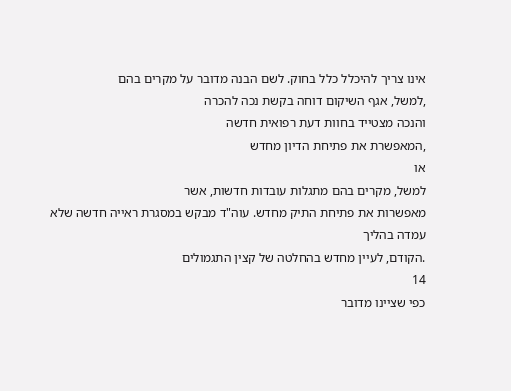אינו צריך להיכלל כלל בחוק. לשם הבנה מדובר על מקרים בהם
,למשל, אגף השיקום דוחה בקשת נכה להכרה
והנכה מצטייד בחוות דעת רפואית חדשה
,המאפשרת את פתיחת הדיון מחדש
או
למשל, מקרים בהם מתגלות עובדות חדשות, אשר
מאפשרות את פתיחת התיק מחדש. עוה"ד מבקש במסגרת ראייה חדשה שלא עמדה בהליך
.הקודם, לעיין מחדש בהחלטה של קצין התגמולים
14
כפי שציינו מדובר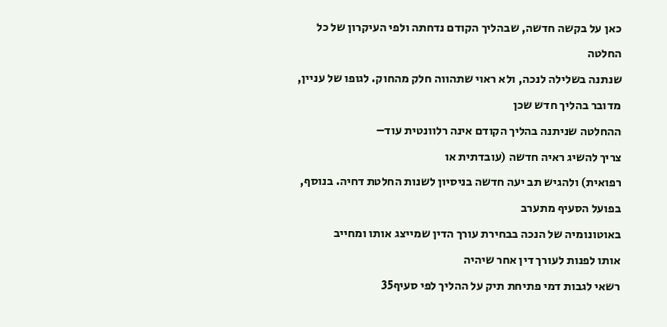כאן על בקשה חדשה, שבהליך הקודם נדחתה ולפי העיקרון של כל החלטה
שנתנה בשלילה לנכה, ולא ראוי שתהווה חלק מהחוק. לגופו של עניין, מדובר בהליך חדש שכן
ההחלטה שניתנה בהליך הקודם אינה רלוונטית עוד–
צריך להשיג ראיה חדשה (עובדתית או
רפואית) ולהגיש תב יעה חדשה בניסיון לשנות החלטת דחיה. בנוסף, בפועל הסעיף מתערב
באוטונומיה של הנכה בבחירת עורך הדין שמייצג אותו ומחייב
אותו לפנות לעורך דין אחר שיהיה
רשאי לגבות דמי פתיחת תיק על ההליך לפי סעיף35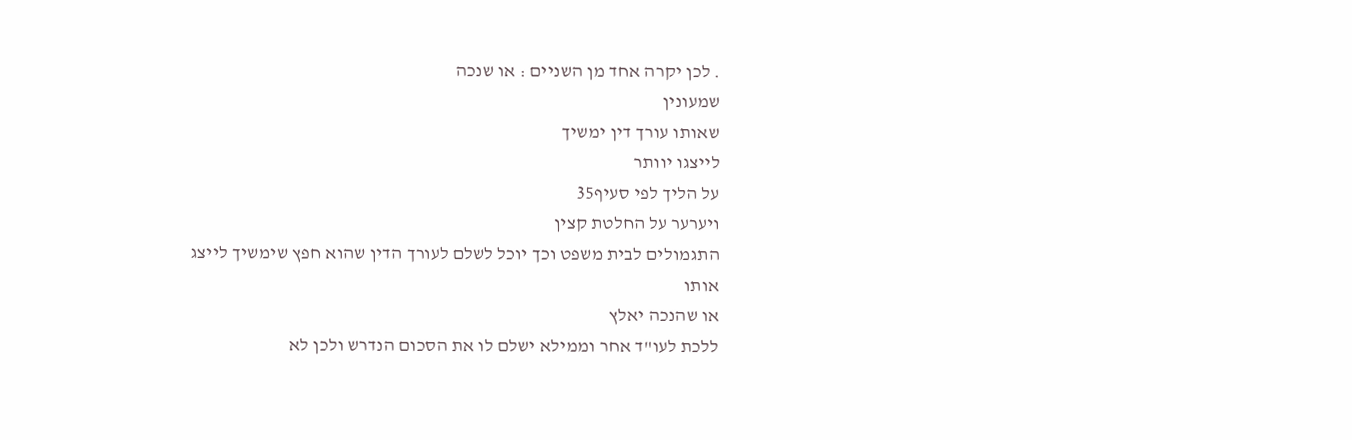. לכן יקרה אחד מן השניים : או שנכה
שמעונין
שאותו עורך דין ימשיך
לייצגו יוותר
על הליך לפי סעיף35
ויערער על החלטת קצין
התגמולים לבית משפט וכך יוכל לשלם לעורך הדין שהוא חפץ שימשיך לייצג
אותו
או שהנכה יאלץ
ללכת לעו"ד אחר וממילא ישלם לו את הסכום הנדרש ולכן לא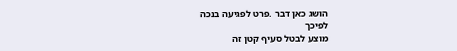הושג כאן דבר .פרט לפגיעה בנכה
לפיכך
מוצע לבטל סעיף קטן זה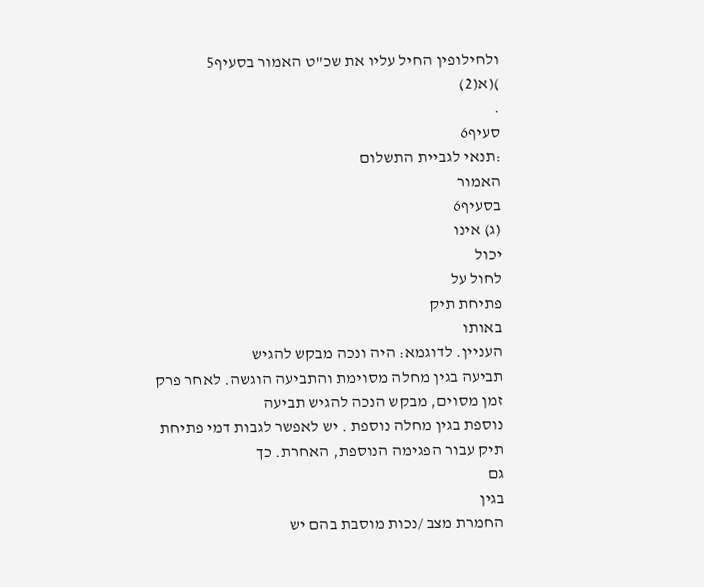ולחילופין החיל עליו את שכ"ט האמור בסעיף5
)(א(2)
.
סעיף6
:תנאי לגביית התשלום
האמור
בסעיף6
(ג) אינו
יכול
לחול על
פתיחת תיק
באותו
העניין. לדוגמא: היה ונכה מבקש להגיש
תביעה בגין מחלה מסוימת והתביעה הוגשה. לאחר פרק זמן מסוים, מבקש הנכה להגיש תביעה
נוספת בגין מחלה נוספת . יש לאפשר לגבות דמי פתיחת תיק עבור הפגימה הנוספת, האחרת. כך
גם
בגין
החמרת מצב /נכות מוסבת בהם יש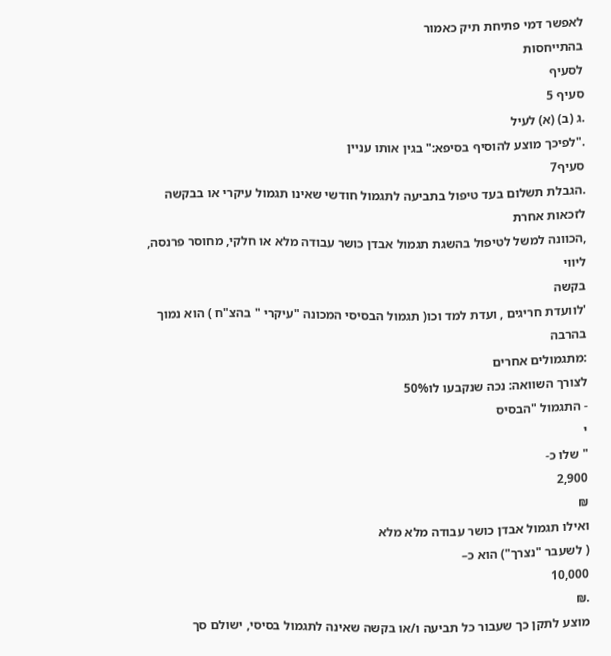לאפשר דמי פתיחת תיק כאמור
בהתייחסות
לסעיף
סעיף 5
.ג (ב) (א) לעיל
."לפיכך מוצע להוסיף בסיפא:" בגין אותו עניין
סעיף7
.הגבלת תשלום בעד טיפול בתביעה לתגמול חודשי שאינו תגמול עיקרי או בבקשה לזכאות אחרת
,הכוונה למשל לטיפול בהשגת תגמול אבדן כושר עבודה מלא או חלקי, מחוסר פרנסה, ליווי
בקשה
'לוועדת חריגים , ועדת למד וכו( תגמול הבסיסי המכונה "עיקרי " בהצ"ח ) הוא נמוך בהרבה
:מתגמולים אחרים
לצורך השוואה: נכה שנקבעו לו50%
- התגמול "הבסיס
י
" שלו כ-
2,900
₪
ואילו תגמול אבדן כושר עבודה מלא מלא
( לשעבר "נצרך") הוא כ–
10,000
.₪
מוצע לתקן כך שעבור כל תביעה ו/או בקשה שאינה לתגמול בסיסי, ישולם סך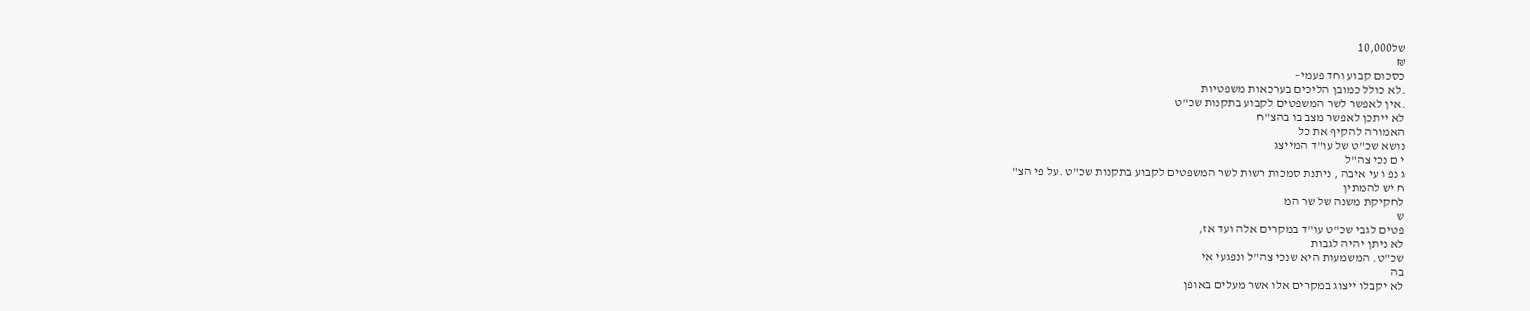של10,000
₪
כסכום קבוע וחד פעמי–
.לא כולל כמובן הליכים בערכאות משפטיות
.אין לאפשר לשר המשפטים לקבוע בתקנות שכ"ט
לא ייתכן לאפשר מצב בו בהצ"ח
האמורה להקיף את כל
נושא שכ"ט של עו"ד המייצג
י ם נכי צה"ל
ג נפ ו עי איבה , ניתנת סמכות רשות לשר המשפטים לקבוע בתקנות שכ"ט .על פי הצ"
ח יש להמתין
לחקיקת משנה של שר המ
ש
פטים לגבי שכ"ט עו"ד במקרים אלה ועד אז,
לא ניתן יהיה לגבות
שכ"ט. המשמעות היא שנכי צה"ל ונפגעי אי
בה
לא יקבלו ייצוג במקרים אלו אשר מעלים באופן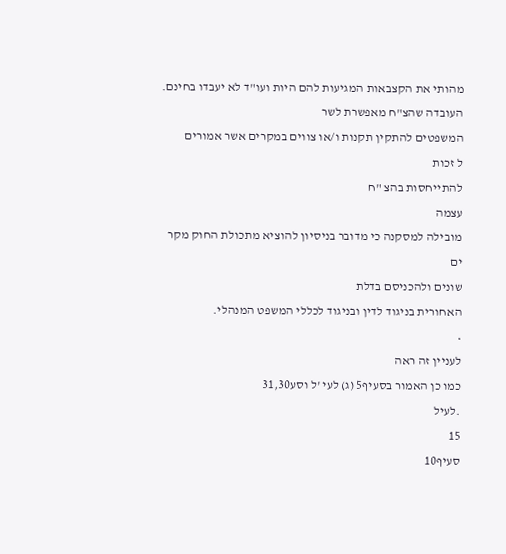מהותי את הקצבאות המגיעות להם היות ועו"ד לא יעבדו בחינם. העובדה שהצ"ח מאפשרת לשר
המשפטים להתקין תקנות ו/או צווים במקרים אשר אמורים
ל זכות
להתייחסות בהצ "ח
עצמה
מובילה למסקנה כי מדובר בניסיון להוציא מתכולת החוק מקר
ים
שונים ולהכניסם בדלת
האחורית בניגוד לדין ובניגוד לכללי המשפט המנהלי.
•
לעניין זה ראה
כמו כן האמור בסעיף5 (ג) לעי 'ל וסע31,30
.לעיל
15
סעיף10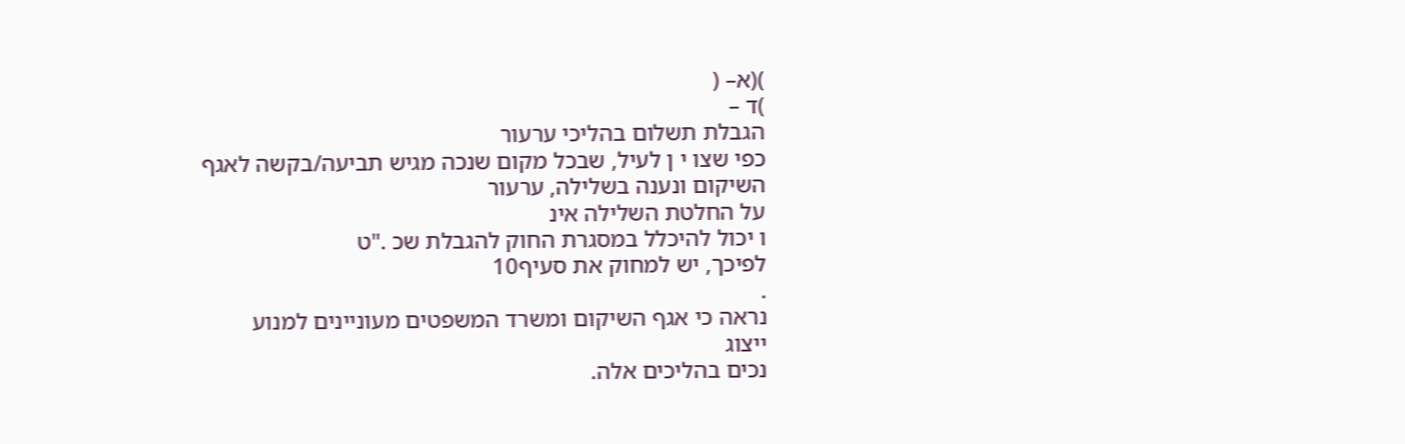)(א– (
)ד –
הגבלת תשלום בהליכי ערעור
כפי שצו י ן לעיל, שבכל מקום שנכה מגיש תביעה/בקשה לאגף השיקום ונענה בשלילה, ערעור
על החלטת השלילה אינ
ו יכול להיכלל במסגרת החוק להגבלת שכ ."ט
לפיכך, יש למחוק את סעיף10
.
נראה כי אגף השיקום ומשרד המשפטים מעוניינים למנוע
ייצוג
נכים בהליכים אלה.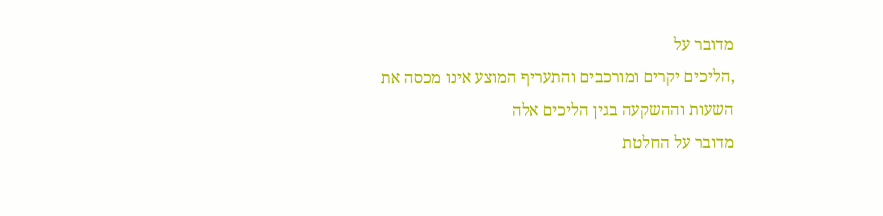מדובר על
,הליכים יקרים ומורכבים והתעריף המוצע אינו מכסה את השעות וההשקעה בגין הליכים אלה
מדובר על החלטת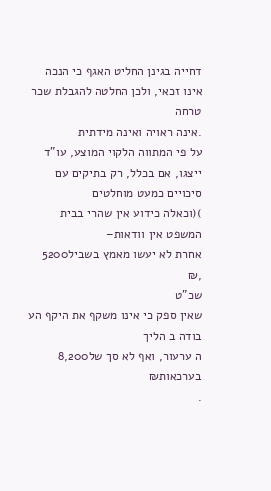דחייה בגינן החליט האגף כי הנכה אינו זכאי, ולכן החלטה להגבלת שכר טרחה
.אינה ראויה ואינה מידתית
על פי המתווה הלקוי המוצע, עו"ד ייצגו, אם בכלל, רק בתיקים עם סיכויים כמעט מוחלטים
)(וכאלה כידוע אין שהרי בבית המשפט אין וודאות–
אחרת לא יעשו מאמץ בשביל5200
,₪
שכ"ט
שאין ספק כי אינו משקף את היקף הע בודה ב הליך
ה ערעור, ואף לא סך של8,200
בערכאות₪
.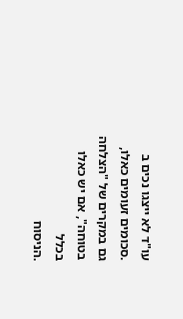עו"ד לא ייצגו נכים ב .סכומים זעומים כאלו, גם במקרים של "הצלחה בטוחה", אם יש כאלו בכלל
.הניסוח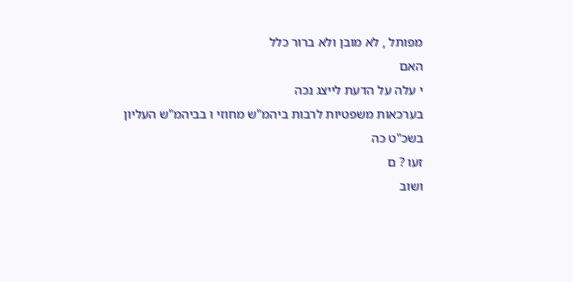מפותל , לא מובן ולא ברור כלל
האם
י עלה על הדעת לייצג נכה
בערכאות משפטיות לרבות ביהמ"ש מחוזי ו בביהמ"ש העליון
בשכ"ט כה
זעו ? ם
ושוב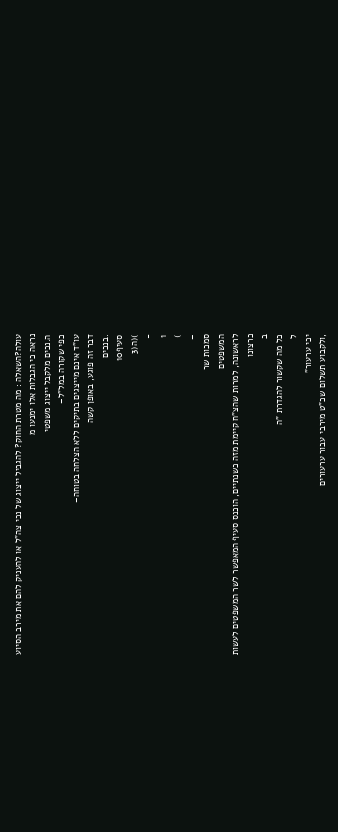עולה?השאלה : מה מטרת החוק? להגביל ייצוג של נכי צה"ל או להעניק להם את מירב הסיוע
נראה כי הגבלות אלו ימנעו מ
ה.נכים מלקבל ייצוג משפטי
כפי שקורה במל"ל–
עו"ד אינם מייצגים בתיקים ללא הצלחה בטוחה–
דבר זה פוגע, באופן קשה
.בנכים
סעיף10
)(ה(3
-
1
)
–
סמכות שר
המשפטים
לראשונה, למרות שהצ"ח קיימת מזה כשנתיים, הוכנס סעיף המאפשר לשר המשפטים לעשות
כרצונו
ב
כל מה שקשור להגדרת "ה
ל
יכי ערעור"
,ולקבוע תשלום שכ"ט מירבי עבור ערעורים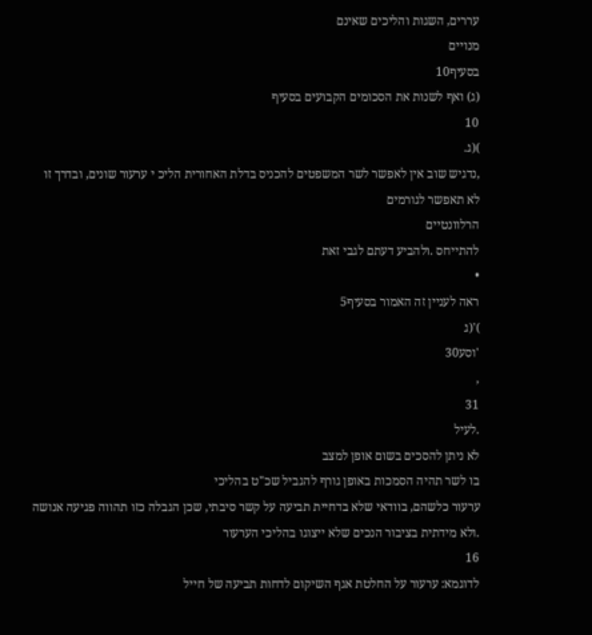עררים, השגות והליכים שאינם
מנויים
בסעיף10
(ג) ואף לשנות את הסכומים הקבועים בסעיף
10
)(ג.
,נדגיש שוב אין לאפשר לשר המשפטים להכניס בדלת האחורית הליכ י ערעור שונים, ובדרך זו
לא תאפשר לגורמים
הרלוונטיים
להתייחס .ולהביע דעתם לגבי זאת
•
ראה לעניין זה האמור בסעיף5
)'(ג
'וסע30
,
31
.לעיל
לא ניתן להסכים בשום אופן למצב
בו לשר תהיה הסמכות באופן גורף להגביל שכ"ט בהליכי
ערעור כלשהם, בוודאי שלא בדחיית תביעה על קשר סיבתי, שכן הגבלה כזו תהווה פגיעה אנושה
.ולא מידתית בציבור הנכים שלא ייצוגו בהליכי הערעור
16
לדוגמא: ערעור על החלטת אגף השיקום לדחות תביעה של חייל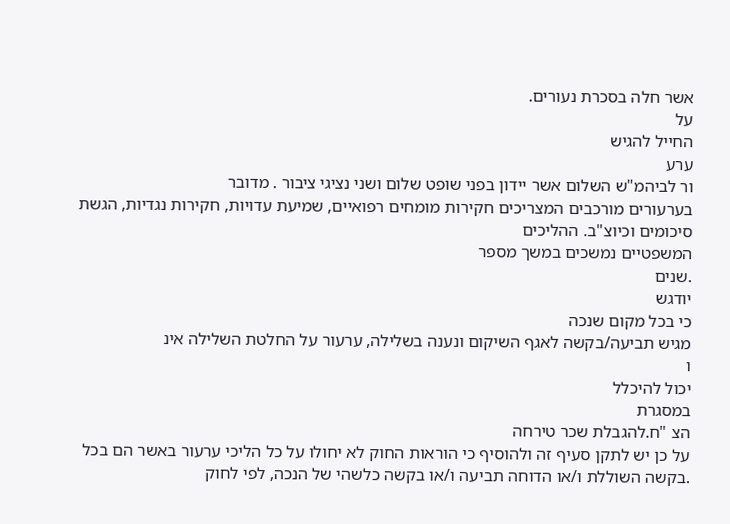אשר חלה בסכרת נעורים.
על
החייל להגיש
ערע
ור לביהמ"ש השלום אשר יידון בפני שופט שלום ושני נציגי ציבור . מדובר
בערעורים מורכבים המצריכים חקירות מומחים רפואיים, שמיעת עדויות, חקירות נגדיות, הגשת
סיכומים וכיוצ"ב. ההליכים
המשפטיים נמשכים במשך מספר
.שנים
יודגש
כי בכל מקום שנכה
מגיש תביעה/בקשה לאגף השיקום ונענה בשלילה, ערעור על החלטת השלילה אינ
ו
יכול להיכלל
במסגרת
הצ "ח.להגבלת שכר טירחה
על כן יש לתקן סעיף זה ולהוסיף כי הוראות החוק לא יחולו על כל הליכי ערעור באשר הם בכל
.בקשה השוללת ו/או הדוחה תביעה ו/או בקשה כלשהי של הנכה, לפי לחוק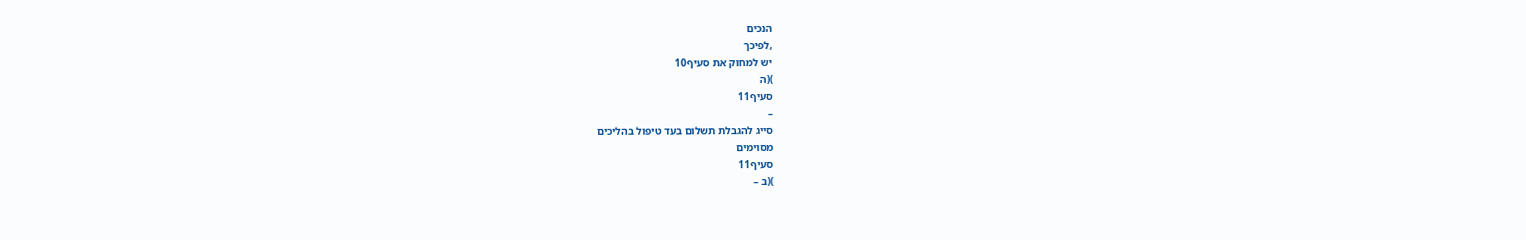הנכים
,לפיכך
יש למחוק את סעיף10
)(ה
סעיף11
–
סייג להגבלת תשלום בעד טיפול בהליכים
מסוימים
סעיף11
)(ב –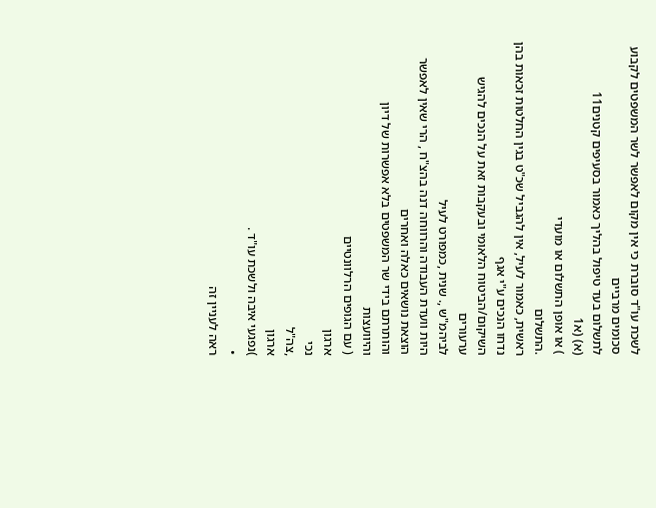לשכת עו"ד סוברת כי אין מקום לאפשר לשר המשפטים לקבוע סכומים מרביים
לתשלום בעד טיפול בהליך כאמור בסעיפים קטנים11
(א) (א1
) או אופן התשלום או מועדי
.התשלום
ראשית, כאמור לעיל, אין להגביל שכ"ט בגין החלטות זכאות בהן נדחו הנכים ע"י אגף
השיקום/הביטוח הלאומי ובעקבות זאת על הנכים להגיש ערעורים
לביהמ"ש ,. שנית ,כמפורט לעיל
היות וועדת העבודה והרווחה דנה בהצ"ח , הרי שאין לאפשר הוצאת נושאים כאלה ואחרים
והותרתם בידי שר המשפטים בלא אפשרות של דיון
והיוועצות
( עם הגופים הרלוונטיים
ארגון
נכי
,צה"ל
ארגון
)נפגעי איבה ולשכת עו"ד .
•
ראה לעניין זה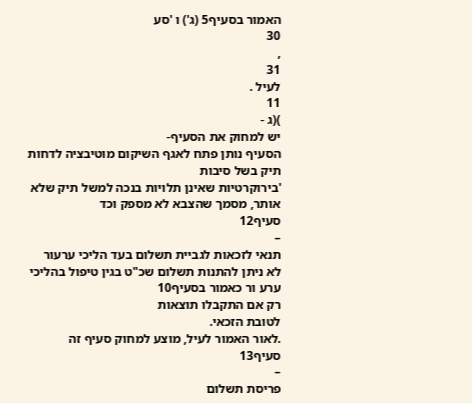האמור בסעיף5 (ג') ו 'סע
30
,
31
לעיל .
11
)(ג -
יש למחוק את הסעיף-
הסעיף נותן פתח לאגף השיקום מוטיבציה לדחות תיק בשל סיבות
'בירוקרטיות שאינן תלויות בנכה למשל תיק שלא אותר, מסמך שהצבא לא מספק וכד
סעיף12
–
תנאי לזכאות לגביית תשלום בעד הליכי ערעור
לא ניתן להתנות תשלום שכ"ט בגין טיפול בהליכי ערע ור כאמור בסעיף10
רק אם התקבלו תוצאות
לטובת הזכאי.
.לאור האמור לעיל, מוצע למחוק סעיף זה
סעיף13
–
פריסת תשלום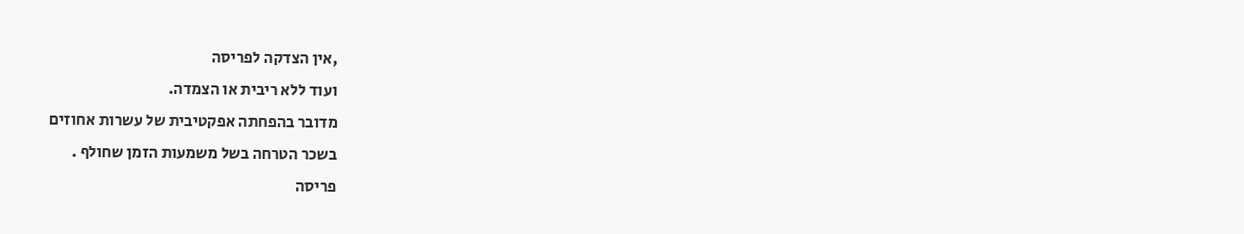,אין הצדקה לפריסה
ועוד ללא ריבית או הצמדה.
מדובר בהפחתה אפקטיבית של עשרות אחוזים
בשכר הטרחה בשל משמעות הזמן שחולף .
פריסה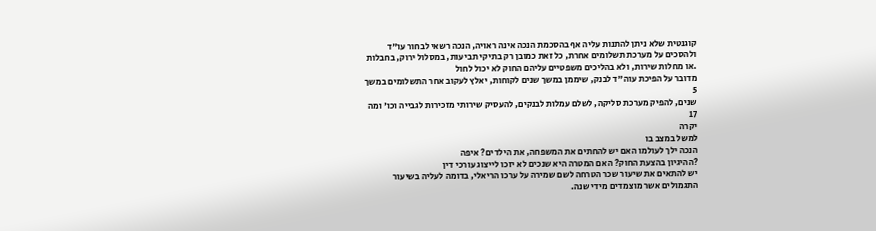קוגנטית שלא ניתן להתנות עליה אף בהסכמת הנכה אינה ראויה, הנכה רשאי לבחור עו"ד
ולהסכים על מערכת תשלומים אחרת, כל זאת כמובן רק בתיקי תביעות, במסלול ירוק, בחבלות
.או מחלות שירות, ולא בהליכים משפטיים עליהם החוק לא יכול לחול
מדובר על הפיכת עוה"ד לבנק, שיממן במשך שנים לקוחות, יאלץ לעקוב אחר התשלומים במשך
5
שנים, להפיק מערכת סליקה, לשלם עמלות לבנקים, להעסיק שירותי מזכירות לגבייה וכו' ומה
17
יקרה
למשל במצב בו
הנכה ילך לעולמו האם יש להחתים את המשפחה, את הילדים? איפה
?ההיגיון בהצעת החוק? האם המטרה היא שנכים לא יזכו לייצוג עורכי דין
יש להתאים את שיעור שכר הטרחה לשם שמירה על ערכו הריאלי, בדומה לעליה בשיעור
התגמולים אשר מוצמדים מידי שנה.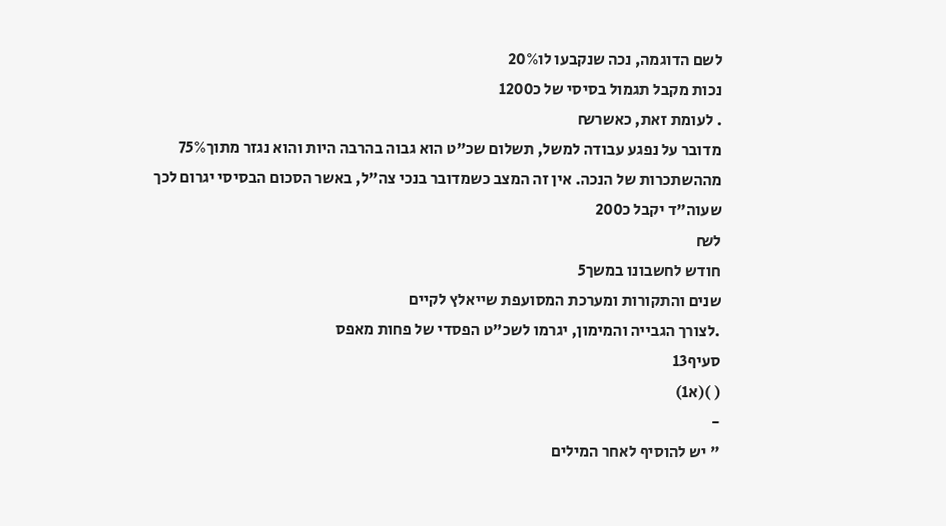לשם הדוגמה, נכה שנקבעו לו20%
נכות מקבל תגמול בסיסי של כ1200
. לעומת זאת, כאשר₪
מדובר על נפגע עבודה למשל, תשלום שכ"ט הוא גבוה בהרבה היות והוא נגזר מתוך75%
מההשתכרות של הנכה. אין זה המצב כשמדובר בנכי צה"ל, באשר הסכום הבסיסי יגרום לכך
שעוה"ד יקבל כ200
ל₪
חודש לחשבונו במשך5
שנים והתקורות ומערכת המסועפת שייאלץ לקיים
.לצורך הגבייה והמימון, יגרמו לשכ"ט הפסדי של פחות מאפס
סעיף13
( )(א1)
-
" יש להוסיף לאחר המילים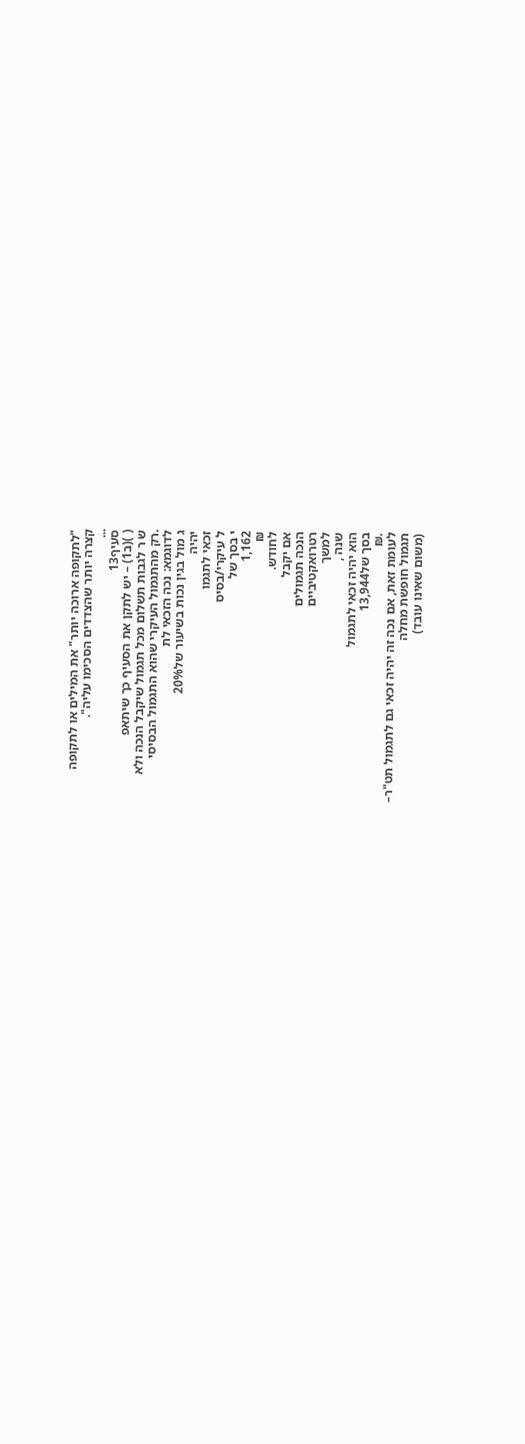"לתקופה ארוכה יותר" את המילים או לתקופה
קצרה יותר שהצדדים הסכימו עליה".
...
סעיף13
( )(ב1) – יש לתקן את הסעיף כך שיתאפ
ש ר לגבות תשלום מכל תגמול שיקבל הנכה ולא
.רק מהתגמול העיקרי שהוא התגמול הבסיסי
לדוגמא: נכה הזכאי לת
ג מול בגין נכות בשיעור של20%
יהיה
זכאי לתגמו
ל עיקרי/בסיס
י בסך של
1,162
₪
לחודש.
אם יקבל
הנכה תגמולים
רטרואקטיביים
למשך
שנה ,
הוא יהיה זכאי לתגמול
בסך של13,944
.₪
לעומת זאת, אם נכה זה יהיה זכאי גם לתגמול תט"ר–
תגמול חופשת מחלה
(משום שאינו עובד)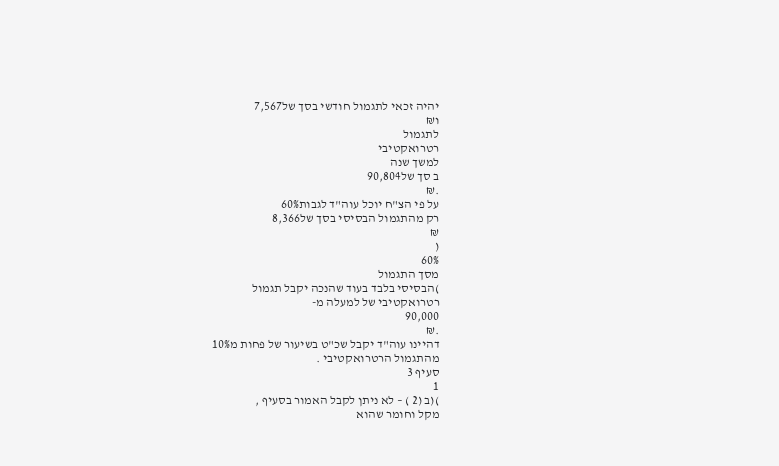יהיה זכאי לתגמול חודשי בסך של7,567
ו₪
לתגמול
רטרואקטיבי
למשך שנה
ב סך של90,804
.₪
על פי הצ"ח יוכל עוה"ד לגבות60%
רק מהתגמול הבסיסי בסך של8,366
₪
(
60%
מסך התגמול
)הבסיסי בלבד בעוד שהנכה יקבל תגמול
רטרואקטיבי של למעלה מ-
90,000
.₪
דהיינו עוה"ד יקבל שכ"ט בשיעור של פחות מ10%
מהתגמול הרטרואקטיבי .
סעיף 3
1
)(ב (2 ) – לא ניתן לקבל האמור בסעיף ,
מקל וחומר שהוא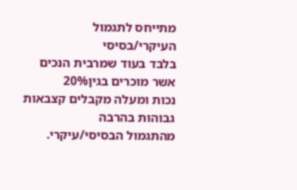מתייחס לתגמול העיקרי/בסיסי
בלבד בעוד שמרבית הנכים אשר מוכרים בגין20%
נכות ומעלה מקבלים קצבאות גבוהות בהרבה
מהתגמול הבסיסי/עיקרי.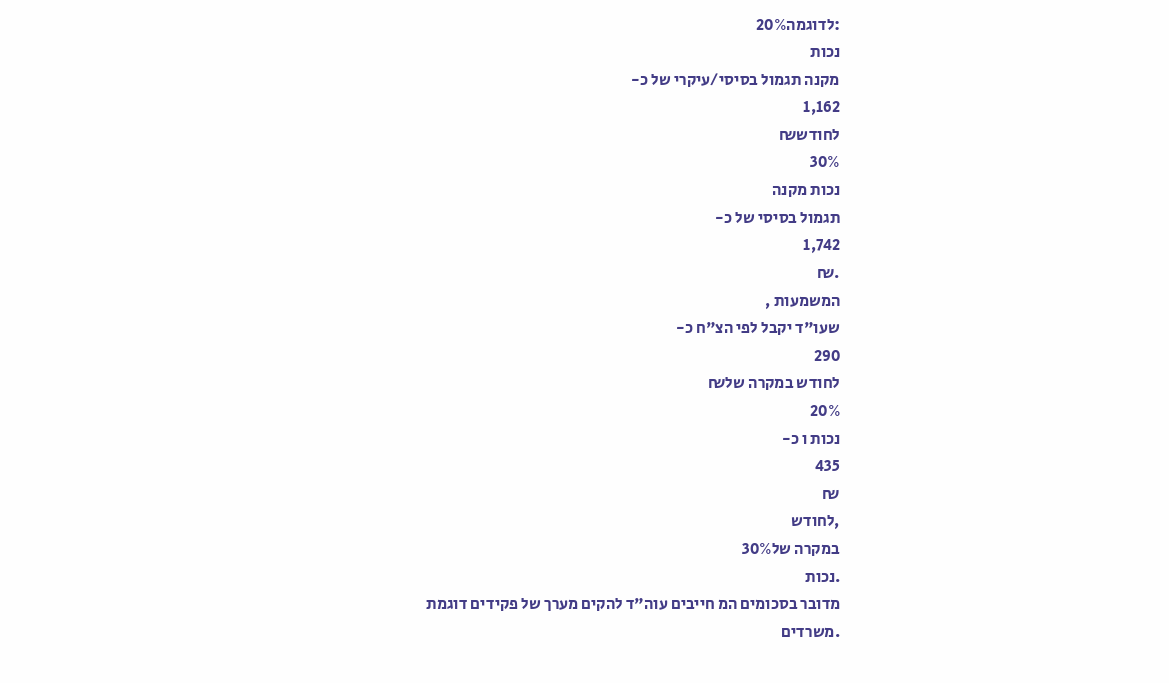:לדוגמה20%
נכות
מקנה תגמול בסיסי/עיקרי של כ-
1,162
לחודש₪
30%
נכות מקנה
תגמול בסיסי של כ-
1,742
.₪
המשמעות ,
שעו"ד יקבל לפי הצ"ח כ-
290
לחודש במקרה של₪
20%
נכות ו כ-
435
₪
,לחודש
במקרה של30%
.נכות
מדובר בסכומים המ חייבים עוה"ד להקים מערך של פקידים דוגמת
.משרדים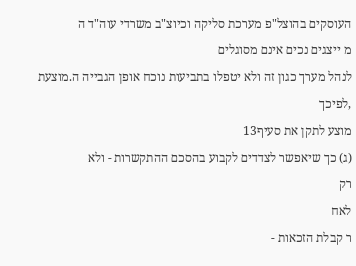העוסקים בהוצל"פ מערכת סליקה וכיוצ"ב משרדי עוה"ד ה
מ ייצגים נכים אינם מסוגלים
לנהל מערך כגון זה ולא יטפלו בתביעות נוכח אופן הגבייה ה.מוצעת
,לפיכך
מוצע לתקן את סעיף13
(ג) כך שיאפשר לצדדים לקבוע בהסכם ההתקשרות - ולא
רק
לאח
ר קבלת הזכאות -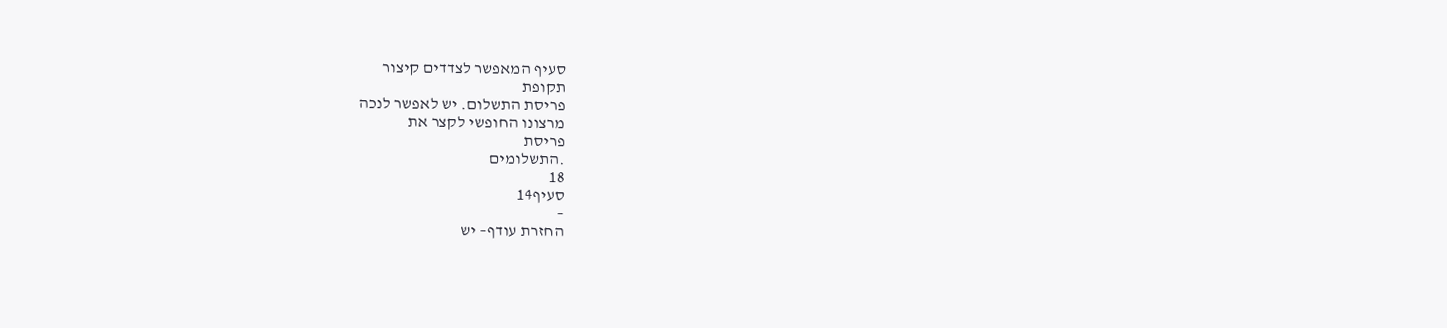סעיף המאפשר לצדדים קיצור
תקופת
פריסת התשלום. יש לאפשר לנכה
מרצונו החופשי לקצר את
פריסת
.התשלומים
18
סעיף14
–
החזרת עודף– יש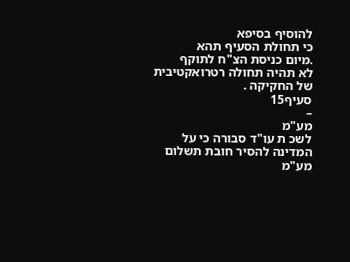להוסיף בסיפא
כי תחולת הסעיף תהא
.מיום כניסת הצ"ח לתוקף
לא תהיה תחולה רטרואקטיבית של החקיקה .
סעיף15
–
מע"מ
לשכ ת עו"ד סבורה כי על המדינה להסיר חובת תשלום מע"מ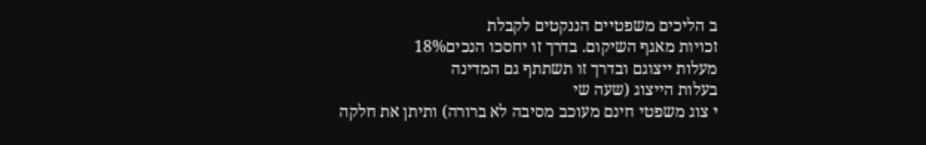ב הליכים משפטיים הננקטים לקבלת
זכויות מאגף השיקום. בדרך זו יחסכו הנכים18%
מעלות ייצוגם ובדרך זו תשתתף גם המדינה
בעלות הייצוג (שעה שי
י צוג משפטי חינם מעוכב מסיבה לא ברורה) ותיתן את חלקה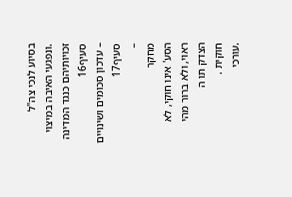בסיוע לנכי צה"ל
.ונפגעי האיבה במיצוי זכויותיהם כנגד המדינה
סעיף16
– עדכון סכומים ושינויים
סעיף17
–
מחקר
הסע' אינו חוקי, לא ראוי, ולא ברור מהי
הצדק תו ה
חוקית .
.עורכי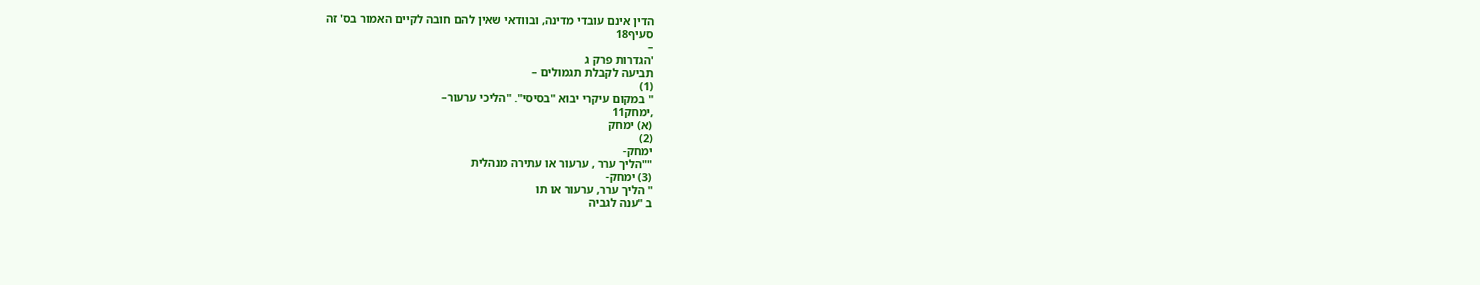הדין אינם עובדי מדינה, ובוודאי שאין להם חובה לקיים האמור בס' זה
סעיף18
–
'הגדרות פרק ג
תביעה לקבלת תגמולים –
(1)
" במקום עיקרי יבוא "בסיסי". "הליכי ערעור–
,ימחק11
(א) ימחק
(2)
ימחק-
""הליך ערר , ערעור או עתירה מנהלית
(3) ימחק-
" הליך ערר, ערעור או תו
ב "ענה לגביה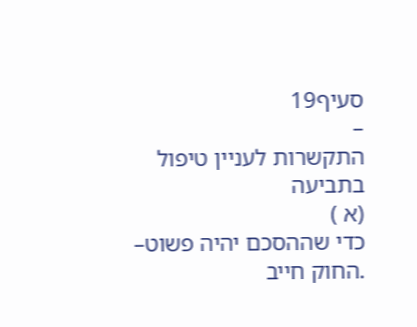סעיף19
–
התקשרות לעניין טיפול בתביעה
(א )
כדי שההסכם יהיה פשוט–
.החוק חייב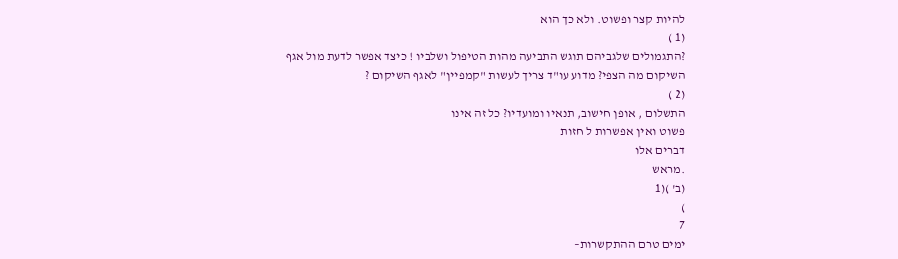להיות קצר ופשוט. ולא כך הוא
(1 )
?התגמולים שלגביהם תוגש התביעה מהות הטיפול ושלביו ! כיצד אפשר לדעת מול אגף
השיקום מה הצפי? מדוע עו"ד צריך לעשות "קמפיין" לאגף השיקום ?
(2 )
התשלום , אופן חישוב, תנאיו ומועדיו? כל זה אינו
פשוט ואין אפשרות ל חזות
דברים אלו
.מראש
(ב' )(1
)
7
ימים טרם ההתקשרות–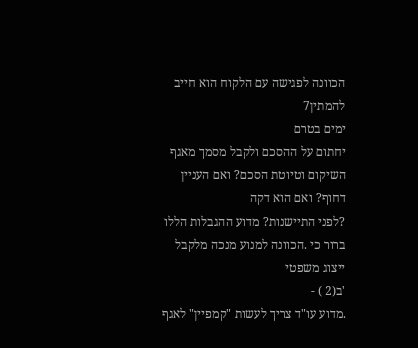הכוונה לפגישה עם הלקוח הוא חייב להמתין7
ימים בטרם
יחתום על ההסכם ולקבל מסמך מאגף השיקום וטיוטת הסכם? ואם העניין דחוף? ואם הוא דקה
?לפני התיישנות? מדוע ההגבלות הללו ברור כי .הכוונה למנוע מנכה מלקבל ייצוג משפטי
'ב(2 ) -
.מדוע עו"ד צריך לעשות "קמפיין" לאגף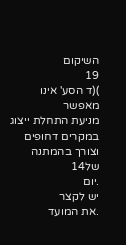השיקום
19
)(ד הסע' אינו מאפשר
מניעת התחלת ייצוג במקרים דחופים וצורך בהמתנה של14
.יום
יש לקצר
.את המועד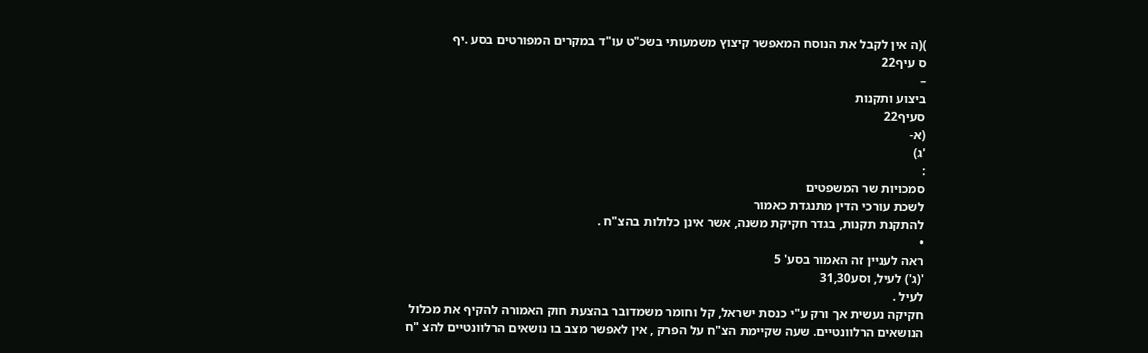)(ה אין לקבל את הנוסח המאפשר קיצוץ משמעותי בשכ"ט עו"ד במקרים המפורטים בסע .יף
ס עיף22
–
ביצוע ותקנות
סעיף22
(א-
'ג)
:
סמכויות שר המשפטים
לשכת עורכי הדין מתנגדת כאמור
להתקנת תקנות, בגדר חקיקת משנה, אשר אינן כלולות בהצ"ח .
•
ראה לעניין זה האמור בסע' 5
'(ג') לעיל, וסע31,30
לעיל .
חקיקה נעשית אך ורק ע"י כנסת ישראל, קל וחומר משמדובר בהצעת חוק האמורה להקיף את מכלול
הנושאים הרלוונטיים. שעה שקיימת הצ"ח על הפרק , אין לאפשר מצב בו נושאים הרלוונטיים להצ "ח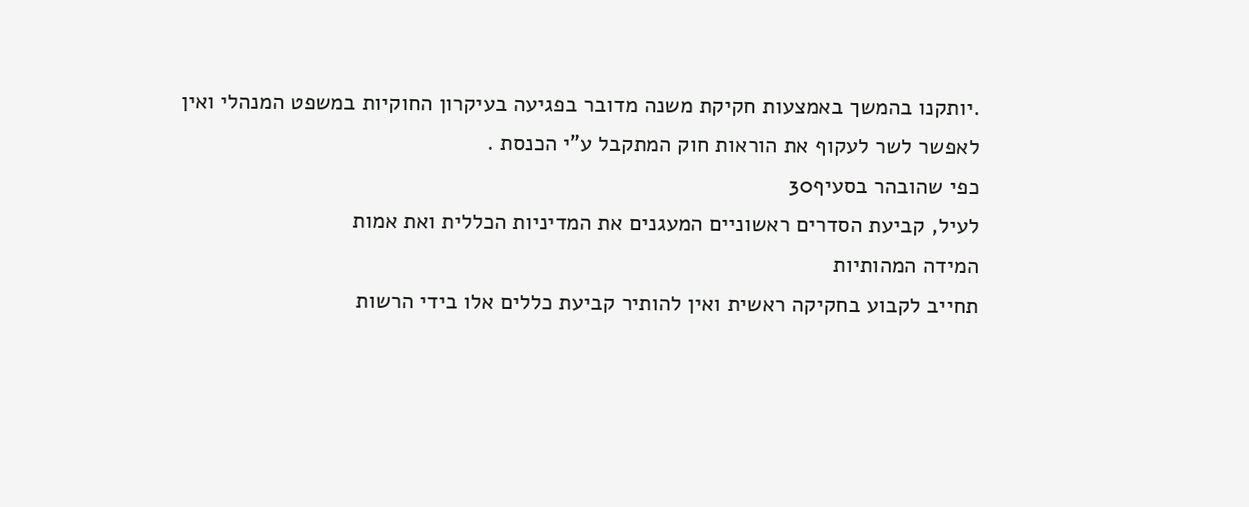.יותקנו בהמשך באמצעות חקיקת משנה מדובר בפגיעה בעיקרון החוקיות במשפט המנהלי ואין
לאפשר לשר לעקוף את הוראות חוק המתקבל ע"י הכנסת .
כפי שהובהר בסעיף30
לעיל, קביעת הסדרים ראשוניים המעגנים את המדיניות הכללית ואת אמות
המידה המהותיות
תחייב לקבוע בחקיקה ראשית ואין להותיר קביעת כללים אלו בידי הרשות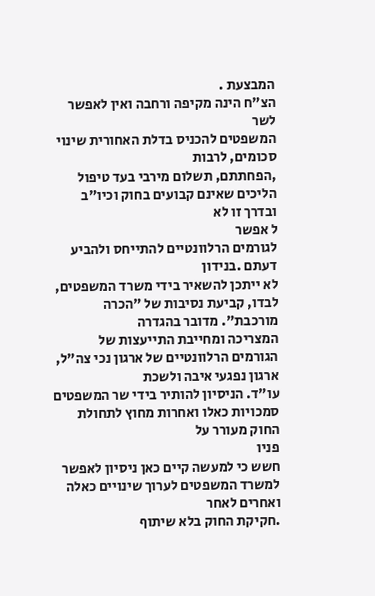המבצעת .
הצ"ח הינה מקיפה ורחבה ואין לאפשר לשר
המשפטים להכניס בדלת האחורית שינוי סכומים, לרבות
,הפחתתם, תשלום מירבי בעד טיפול הליכים שאינם קבועים בחוק וכיו"ב ובדרך זו לא
ל אפשר
לגורמים הרלוונטיים להתייחס ולהביע דעתם .בנידון
לא ייתכן להשאיר בידי משרד המשפטים, לבדו, קביעת נסיבות של "הכרה מורכבת". מדובר בהגדרה
המצריכה ומחייבת התייעצות של הגורמים הרלוונטיים של ארגון נכי צה"ל, ארגון נפגעי איבה ולשכת
עו"ד. הניסיון להותיר בידי שר המשפטים סמכויות כאלו ואחרות מחוץ לתחולת החוק מעורר על
פניו
חשש כי למעשה קיים כאן ניסיון לאפשר למשרד המשפטים לערוך שינויים כאלה ואחרים לאחר
.חקיקת החוק בלא שיתוף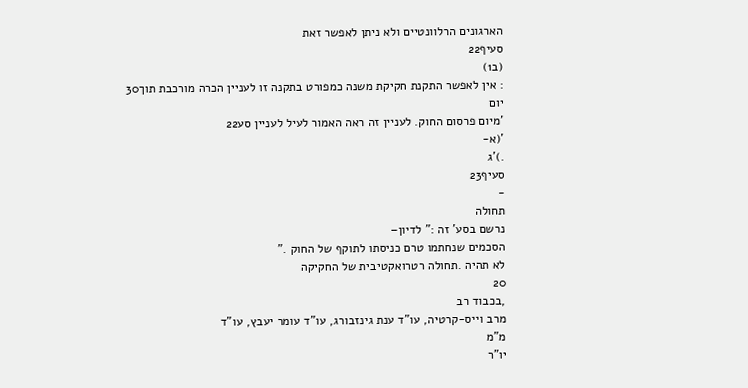הארגונים הרלוונטיים ולא ניתן לאפשר זאת
סעיף22
(ב1)
: אין לאפשר התקנת חקיקת משנה כמפורט בתקנה זו לעניין הכרה מורכבת תוך30
יום
'מיום פרסום החוק. לעניין זה ראה האמור לעיל לעניין סע22
'(א-
.)'ג
סעיף23
-
תחולה
נרשם בסע' זה :" לדיון–
הסכמים שנחתמו טרם כניסתו לתוקף של החוק ."
לא תהיה .תחולה רטרואקטיבית של החקיקה
20
,בכבוד רב
מרב וייס-קרטיה, עו"ד ענת גינזבורג, עו"ד עומר יעבץ, עו"ד
מ"מ
יו"ר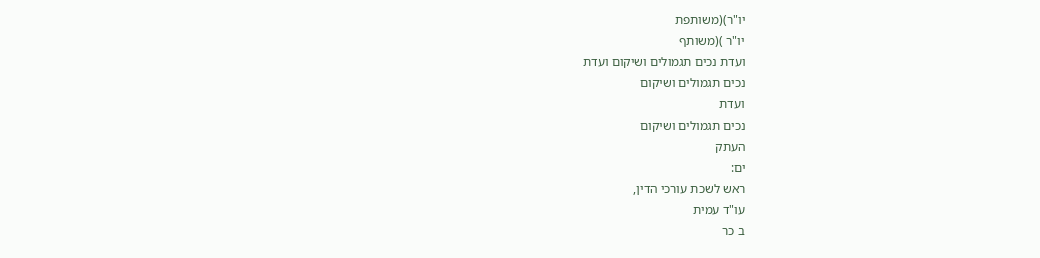יו"ר)(משותפת
יו"ר )(משותף
ועדת נכים תגמולים ושיקום ועדת
נכים תגמולים ושיקום
ועדת
נכים תגמולים ושיקום
העתק
ים:
ראש לשכת עורכי הדין,
עו"ד עמית
ב כר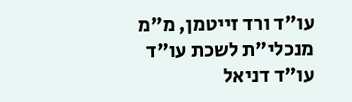עו"ד ורד זייטמן, מ"מ מנכלי"ת לשכת עו"ד
עו"ד דניאל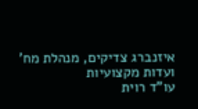איזנברג צדיקים, מנהלת מח' ועדות מקצועיות
עו"ד רוית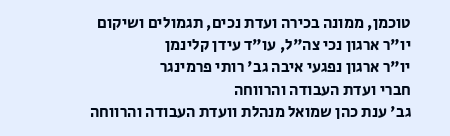טוכמן, ממונה בכירה ועדת נכים, תגמולים ושיקום
יו"ר ארגון נכי צה"ל, עו"ד עידן קלינמן
יו"ר ארגון נפגעי איבה גב' רותי פרמינגר
חברי ועדת העבודה והרווחה
גב' ענת כהן שמואל מנהלת וועדת העבודה והרווחה